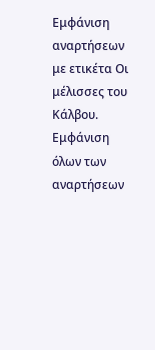Εμφάνιση αναρτήσεων με ετικέτα Οι μέλισσες του Κάλβου. Εμφάνιση όλων των αναρτήσεων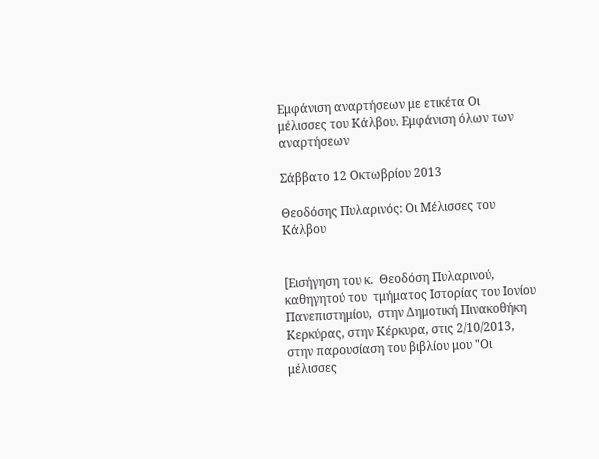Εμφάνιση αναρτήσεων με ετικέτα Οι μέλισσες του Κάλβου. Εμφάνιση όλων των αναρτήσεων

Σάββατο 12 Οκτωβρίου 2013

Θεοδόσης Πυλαρινός: Οι Μέλισσες του Κάλβου


[Εισήγηση του κ.  Θεοδόση Πυλαρινού, καθηγητού του  τμήματος Ιστορίας του Ιονίου Πανεπιστημίου,  στην Δημοτική Πινακοθήκη Κερκύρας, στην Κέρκυρα, στις 2/10/2013, στην παρουσίαση του βιβλίου μου "Οι μέλισσες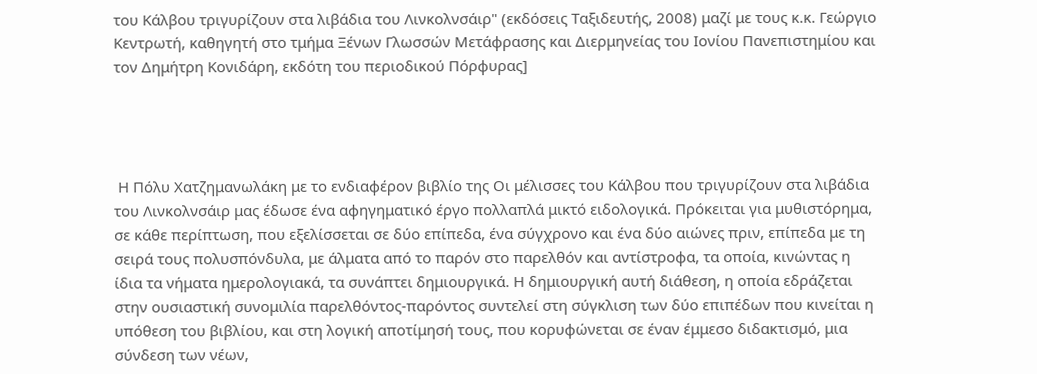του Κάλβου τριγυρίζουν στα λιβάδια του Λινκολνσάιρ" (εκδόσεις Ταξιδευτής, 2008) μαζί με τους κ.κ. Γεώργιο Κεντρωτή, καθηγητή στο τμήμα Ξένων Γλωσσών Μετάφρασης και Διερμηνείας του Ιονίου Πανεπιστημίου και τον Δημήτρη Κονιδάρη, εκδότη του περιοδικού Πόρφυρας]




 Η Πόλυ Χατζημανωλάκη με το ενδιαφέρον βιβλίο της Οι μέλισσες του Κάλβου που τριγυρίζουν στα λιβάδια του Λινκολνσάιρ μας έδωσε ένα αφηγηματικό έργο πολλαπλά μικτό ειδολογικά. Πρόκειται για μυθιστόρημα, σε κάθε περίπτωση, που εξελίσσεται σε δύο επίπεδα, ένα σύγχρονο και ένα δύο αιώνες πριν, επίπεδα με τη σειρά τους πολυσπόνδυλα, με άλματα από το παρόν στο παρελθόν και αντίστροφα, τα οποία, κινώντας η ίδια τα νήματα ημερολογιακά, τα συνάπτει δημιουργικά. Η δημιουργική αυτή διάθεση, η οποία εδράζεται στην ουσιαστική συνομιλία παρελθόντος-παρόντος συντελεί στη σύγκλιση των δύο επιπέδων που κινείται η υπόθεση του βιβλίου, και στη λογική αποτίμησή τους, που κορυφώνεται σε έναν έμμεσο διδακτισμό, μια σύνδεση των νέων,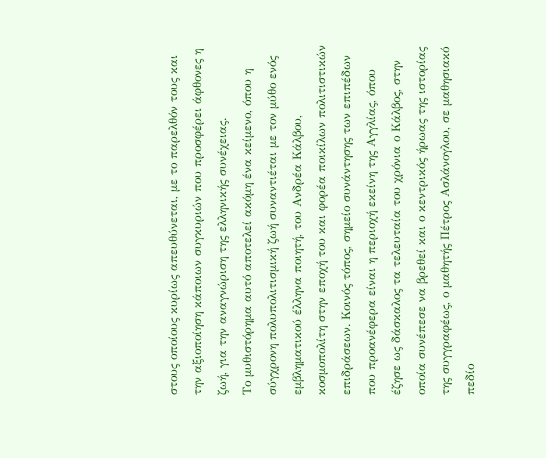στους οποίους κυρίως απευθύνεται, με το παρελθόν τους και την αξιοποίηση κάποιων συγκυριών που προσφέρει άφθονες η ζωή, για την αναγνώριση της ελληνικής συνέχειας.
Το μυθιστόρημα αυτό αποτελεί ακόμη ένα κείμενο, όπου η σύγχρονη πολυπολιτισμική ζωή συναντιέται με τον μύθο ενός εμβληματικού έλληνα ποιητή, του Ανδρέα Κάλβου, κοσμοπολίτη στην εποχή του και φορέα ποικίλων πολιτιστικών επιδράσεων. Κοινός τόπος, σημείο συνάντησης των επιπέδων που προανέφερα είναι η περιοχή εκείνη της Αγγλίας, όπου έζησε ως δάσκαλος τα τελευταία του χρόνια ο Κάλβος, στην οποία συνέπεσε να βρεθεί και ο κεντρικός ήρωας της ιστορίας της συγγραφέως, ο μαθητής Πέτρος Ασλάνογλου, σε μαθησιακό πεδίο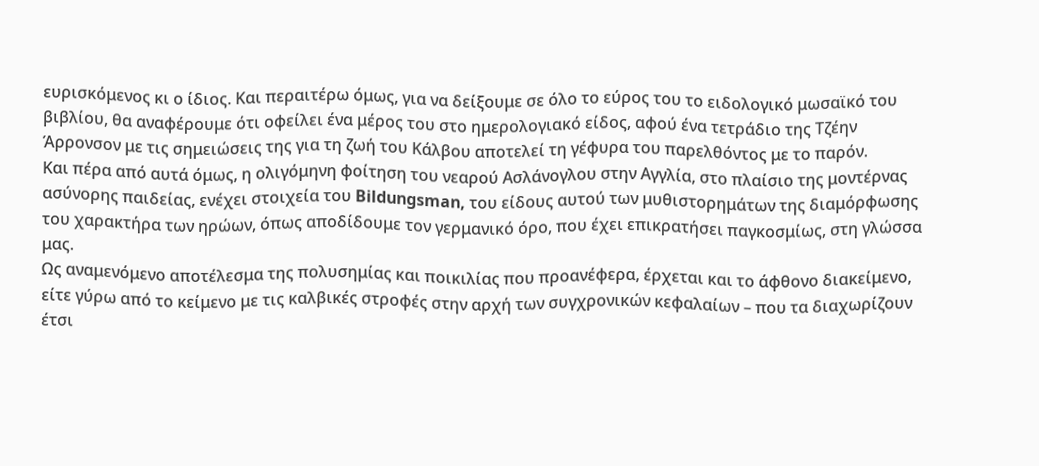ευρισκόμενος κι ο ίδιος. Και περαιτέρω όμως, για να δείξουμε σε όλο το εύρος του το ειδολογικό μωσαϊκό του βιβλίου, θα αναφέρουμε ότι οφείλει ένα μέρος του στο ημερολογιακό είδος, αφού ένα τετράδιο της Τζέην Άρρονσον με τις σημειώσεις της για τη ζωή του Κάλβου αποτελεί τη γέφυρα του παρελθόντος με το παρόν.
Και πέρα από αυτά όμως, η ολιγόμηνη φοίτηση του νεαρού Ασλάνογλου στην Αγγλία, στο πλαίσιο της μοντέρνας ασύνορης παιδείας, ενέχει στοιχεία του Bildungsman, του είδους αυτού των μυθιστορημάτων της διαμόρφωσης του χαρακτήρα των ηρώων, όπως αποδίδουμε τον γερμανικό όρο, που έχει επικρατήσει παγκοσμίως, στη γλώσσα μας.
Ως αναμενόμενο αποτέλεσμα της πολυσημίας και ποικιλίας που προανέφερα, έρχεται και το άφθονο διακείμενο, είτε γύρω από το κείμενο με τις καλβικές στροφές στην αρχή των συγχρονικών κεφαλαίων – που τα διαχωρίζουν έτσι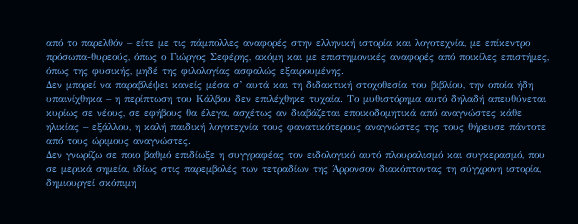από το παρελθόν – είτε με τις πάμπολλες αναφορές στην ελληνική ιστορία και λογοτεχνία, με επίκεντρο πρόσωπα-θυρεούς, όπως ο Γιώργος Σεφέρης, ακόμη και με επιστημονικές αναφορές από ποικίλες επιστήμες, όπως της φυσικής, μηδέ της φιλολογίας ασφαλώς εξαιρουμένης.
Δεν μπορεί να παραβλέψει κανείς μέσα σ’ αυτά και τη διδακτική στοχοθεσία του βιβλίου, την οποία ήδη υπαινίχθηκα – η περίπτωση του Κάλβου δεν επιλέχθηκε τυχαία. Το μυθιστόρημα αυτό δηλαδή απευθύνεται κυρίως σε νέους, σε εφήβους θα έλεγα, ασχέτως αν διαβάζεται εποικοδομητικά από αναγνώστες κάθε ηλικίας – εξάλλου, η καλή παιδική λογοτεχνία τους φανατικότερους αναγνώστες της τους θήρευσε πάντοτε από τους ώριμους αναγνώστες.
Δεν γνωρίζω σε ποιο βαθμό επιδίωξε η συγγραφέας τον ειδολογικό αυτό πλουραλισμό και συγκερασμό, που σε μερικά σημεία, ιδίως στις παρεμβολές των τετραδίων της Άρρονσον διακόπτοντας τη σύγχρονη ιστορία, δημιουργεί σκόπιμη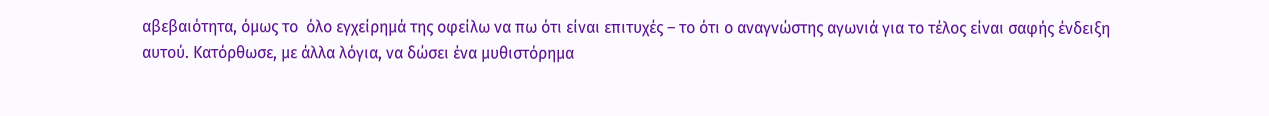αβεβαιότητα, όμως το  όλο εγχείρημά της οφείλω να πω ότι είναι επιτυχές – το ότι ο αναγνώστης αγωνιά για το τέλος είναι σαφής ένδειξη αυτού. Κατόρθωσε, με άλλα λόγια, να δώσει ένα μυθιστόρημα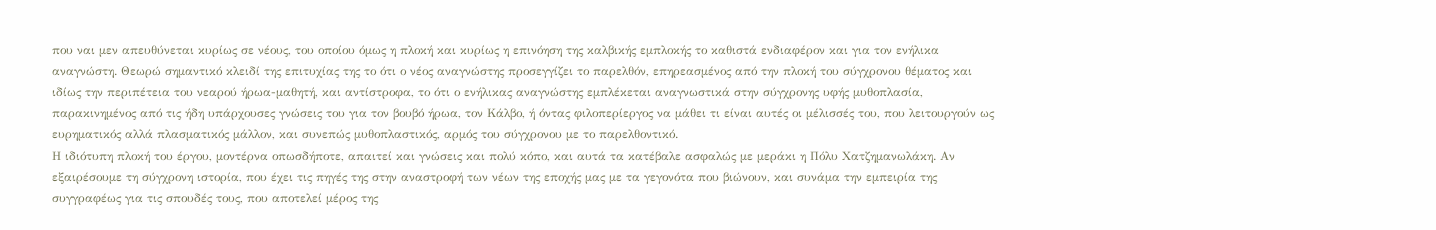που ναι μεν απευθύνεται κυρίως σε νέους, του οποίου όμως η πλοκή και κυρίως η επινόηση της καλβικής εμπλοκής το καθιστά ενδιαφέρον και για τον ενήλικα αναγνώστη. Θεωρώ σημαντικό κλειδί της επιτυχίας της το ότι ο νέος αναγνώστης προσεγγίζει το παρελθόν, επηρεασμένος από την πλοκή του σύγχρονου θέματος και ιδίως την περιπέτεια του νεαρού ήρωα-μαθητή, και αντίστροφα, το ότι ο ενήλικας αναγνώστης εμπλέκεται αναγνωστικά στην σύγχρονης υφής μυθοπλασία, παρακινημένος από τις ήδη υπάρχουσες γνώσεις του για τον βουβό ήρωα, τον Κάλβο, ή όντας φιλοπερίεργος να μάθει τι είναι αυτές οι μέλισσές του, που λειτουργούν ως ευρηματικός αλλά πλασματικός μάλλον, και συνεπώς μυθοπλαστικός, αρμός του σύγχρονου με το παρελθοντικό.
Η ιδιότυπη πλοκή του έργου, μοντέρνα οπωσδήποτε, απαιτεί και γνώσεις και πολύ κόπο, και αυτά τα κατέβαλε ασφαλώς με μεράκι η Πόλυ Χατζημανωλάκη. Αν εξαιρέσουμε τη σύγχρονη ιστορία, που έχει τις πηγές της στην αναστροφή των νέων της εποχής μας με τα γεγονότα που βιώνουν, και συνάμα την εμπειρία της συγγραφέως για τις σπουδές τους, που αποτελεί μέρος της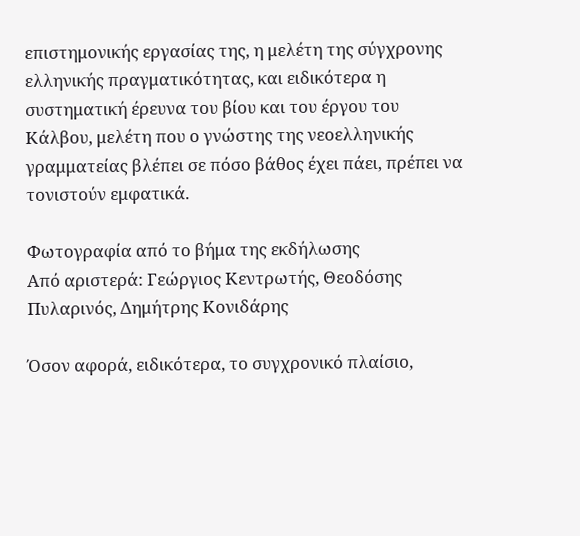επιστημονικής εργασίας της, η μελέτη της σύγχρονης ελληνικής πραγματικότητας, και ειδικότερα η συστηματική έρευνα του βίου και του έργου του Κάλβου, μελέτη που ο γνώστης της νεοελληνικής γραμματείας βλέπει σε πόσο βάθος έχει πάει, πρέπει να τονιστούν εμφατικά.

Φωτογραφία από το βήμα της εκδήλωσης
Από αριστερά: Γεώργιος Κεντρωτής, Θεοδόσης Πυλαρινός, Δημήτρης Κονιδάρης

Όσον αφορά, ειδικότερα, το συγχρονικό πλαίσιο,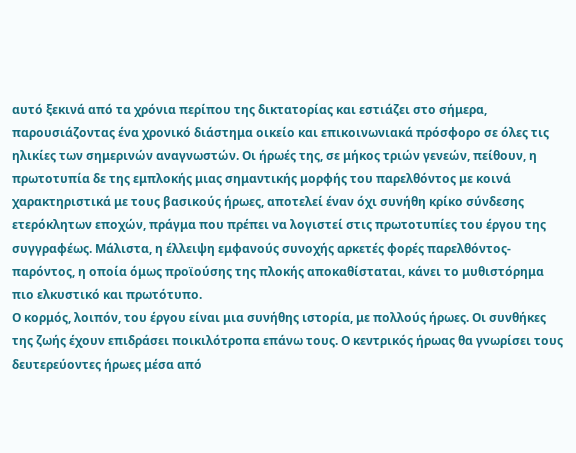αυτό ξεκινά από τα χρόνια περίπου της δικτατορίας και εστιάζει στο σήμερα, παρουσιάζοντας ένα χρονικό διάστημα οικείο και επικοινωνιακά πρόσφορο σε όλες τις ηλικίες των σημερινών αναγνωστών. Οι ήρωές της, σε μήκος τριών γενεών, πείθουν, η πρωτοτυπία δε της εμπλοκής μιας σημαντικής μορφής του παρελθόντος με κοινά χαρακτηριστικά με τους βασικούς ήρωες, αποτελεί έναν όχι συνήθη κρίκο σύνδεσης ετερόκλητων εποχών, πράγμα που πρέπει να λογιστεί στις πρωτοτυπίες του έργου της συγγραφέως. Μάλιστα, η έλλειψη εμφανούς συνοχής αρκετές φορές παρελθόντος-παρόντος, η οποία όμως προϊούσης της πλοκής αποκαθίσταται, κάνει το μυθιστόρημα πιο ελκυστικό και πρωτότυπο.
Ο κορμός, λοιπόν, του έργου είναι μια συνήθης ιστορία, με πολλούς ήρωες. Οι συνθήκες της ζωής έχουν επιδράσει ποικιλότροπα επάνω τους. Ο κεντρικός ήρωας θα γνωρίσει τους δευτερεύοντες ήρωες μέσα από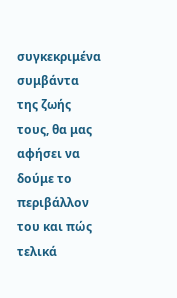συγκεκριμένα συμβάντα της ζωής τους, θα μας αφήσει να δούμε το περιβάλλον του και πώς τελικά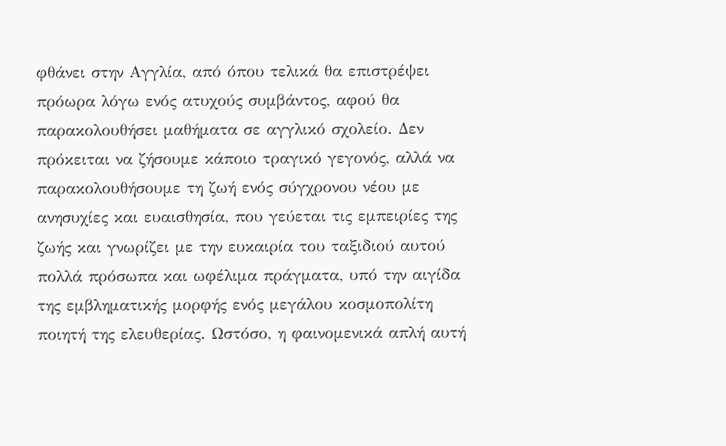φθάνει στην Αγγλία, από όπου τελικά θα επιστρέψει πρόωρα λόγω ενός ατυχούς συμβάντος, αφού θα παρακολουθήσει μαθήματα σε αγγλικό σχολείο. Δεν πρόκειται να ζήσουμε κάποιο τραγικό γεγονός, αλλά να παρακολουθήσουμε τη ζωή ενός σύγχρονου νέου με ανησυχίες και ευαισθησία, που γεύεται τις εμπειρίες της ζωής και γνωρίζει με την ευκαιρία του ταξιδιού αυτού πολλά πρόσωπα και ωφέλιμα πράγματα, υπό την αιγίδα της εμβληματικής μορφής ενός μεγάλου κοσμοπολίτη ποιητή της ελευθερίας. Ωστόσο, η φαινομενικά απλή αυτή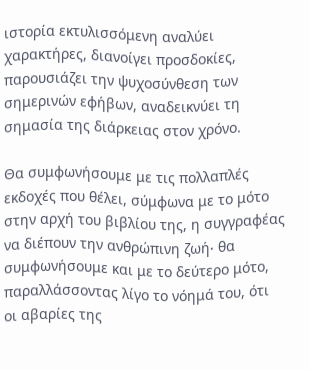ιστορία εκτυλισσόμενη αναλύει χαρακτήρες, διανοίγει προσδοκίες, παρουσιάζει την ψυχοσύνθεση των σημερινών εφήβων, αναδεικνύει τη σημασία της διάρκειας στον χρόνο.

Θα συμφωνήσουμε με τις πολλαπλές εκδοχές που θέλει, σύμφωνα με το μότο στην αρχή του βιβλίου της, η συγγραφέας να διέπουν την ανθρώπινη ζωή∙ θα συμφωνήσουμε και με το δεύτερο μότο, παραλλάσσοντας λίγο το νόημά του, ότι οι αβαρίες της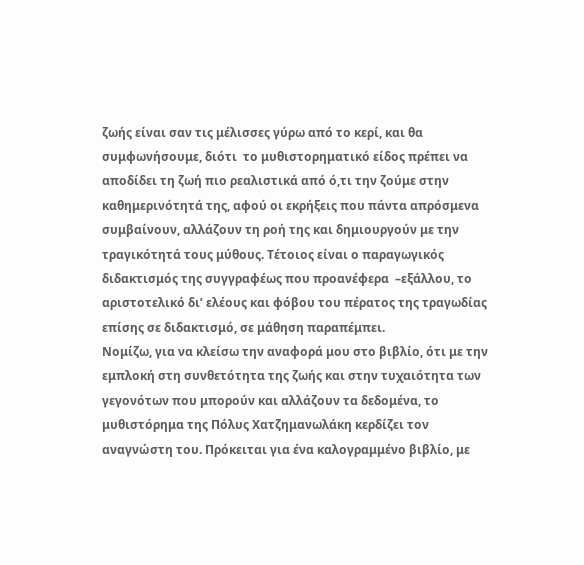ζωής είναι σαν τις μέλισσες γύρω από το κερί, και θα συμφωνήσουμε, διότι  το μυθιστορηματικό είδος πρέπει να αποδίδει τη ζωή πιο ρεαλιστικά από ό,τι την ζούμε στην καθημερινότητά της, αφού οι εκρήξεις που πάντα απρόσμενα συμβαίνουν, αλλάζουν τη ροή της και δημιουργούν με την τραγικότητά τους μύθους. Τέτοιος είναι ο παραγωγικός διδακτισμός της συγγραφέως που προανέφερα  –εξάλλου, το αριστοτελικό δι’ ελέους και φόβου του πέρατος της τραγωδίας επίσης σε διδακτισμό, σε μάθηση παραπέμπει.
Νομίζω, για να κλείσω την αναφορά μου στο βιβλίο, ότι με την εμπλοκή στη συνθετότητα της ζωής και στην τυχαιότητα των γεγονότων που μπορούν και αλλάζουν τα δεδομένα, το μυθιστόρημα της Πόλυς Χατζημανωλάκη κερδίζει τον αναγνώστη του. Πρόκειται για ένα καλογραμμένο βιβλίο, με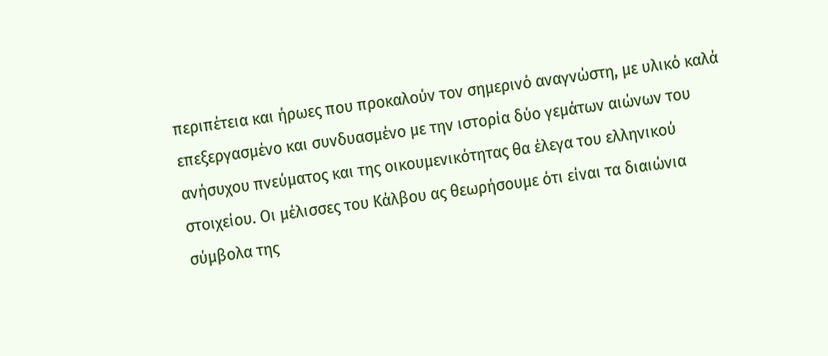περιπέτεια και ήρωες που προκαλούν τον σημερινό αναγνώστη, με υλικό καλά επεξεργασμένο και συνδυασμένο με την ιστορία δύο γεμάτων αιώνων του ανήσυχου πνεύματος και της οικουμενικότητας θα έλεγα του ελληνικού στοιχείου. Oι μέλισσες του Κάλβου ας θεωρήσουμε ότι είναι τα διαιώνια σύμβολα της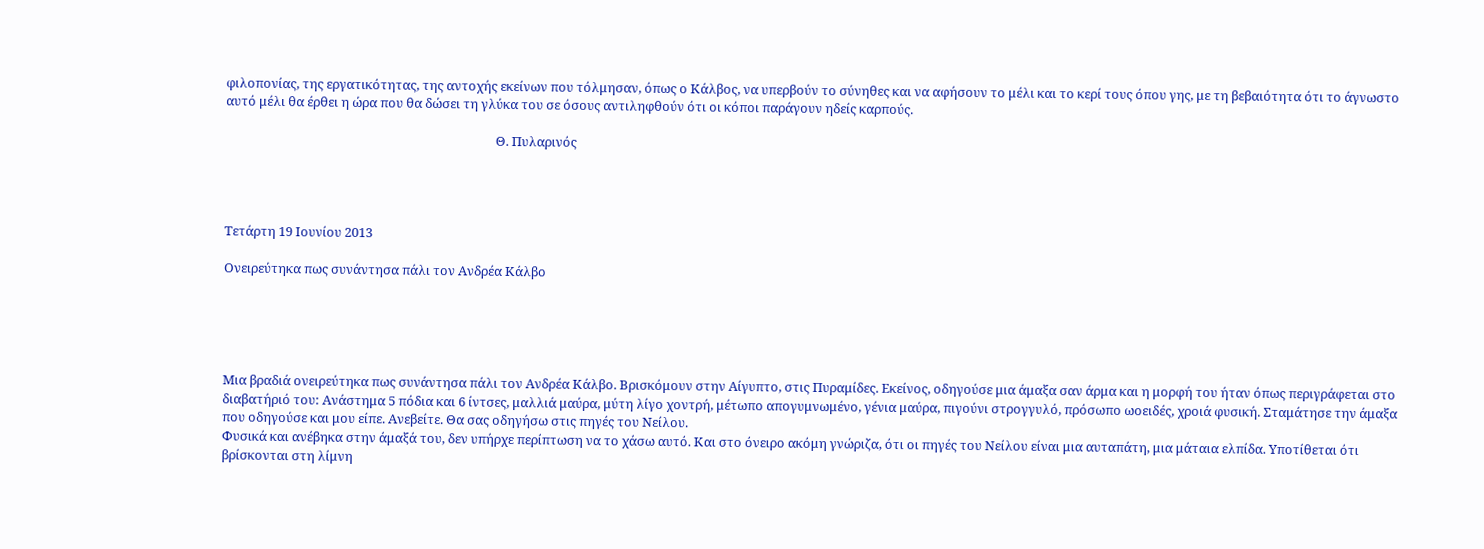φιλοπονίας, της εργατικότητας, της αντοχής εκείνων που τόλμησαν, όπως ο Κάλβος, να υπερβούν το σύνηθες και να αφήσουν το μέλι και το κερί τους όπου γης, με τη βεβαιότητα ότι το άγνωστο αυτό μέλι θα έρθει η ώρα που θα δώσει τη γλύκα του σε όσους αντιληφθούν ότι οι κόποι παράγουν ηδείς καρπούς.

                                                                                          Θ. Πυλαρινός




Τετάρτη 19 Ιουνίου 2013

Ονειρεύτηκα πως συνάντησα πάλι τον Ανδρέα Κάλβο





Μια βραδιά ονειρεύτηκα πως συνάντησα πάλι τον Ανδρέα Κάλβο. Βρισκόμουν στην Αίγυπτο, στις Πυραμίδες. Εκείνος, οδηγούσε μια άμαξα σαν άρμα και η μορφή του ήταν όπως περιγράφεται στο διαβατήριό του: Ανάστημα 5 πόδια και 6 ίντσες, μαλλιά μαύρα, μύτη λίγο χοντρή, μέτωπο απογυμνωμένο, γένια μαύρα, πιγούνι στρογγυλό, πρόσωπο ωοειδές, χροιά φυσική. Σταμάτησε την άμαξα που οδηγούσε και μου είπε. Ανεβείτε. Θα σας οδηγήσω στις πηγές του Νείλου.
Φυσικά και ανέβηκα στην άμαξά του, δεν υπήρχε περίπτωση να το χάσω αυτό. Και στο όνειρο ακόμη γνώριζα, ότι οι πηγές του Νείλου είναι μια αυταπάτη, μια μάταια ελπίδα. Υποτίθεται ότι βρίσκονται στη λίμνη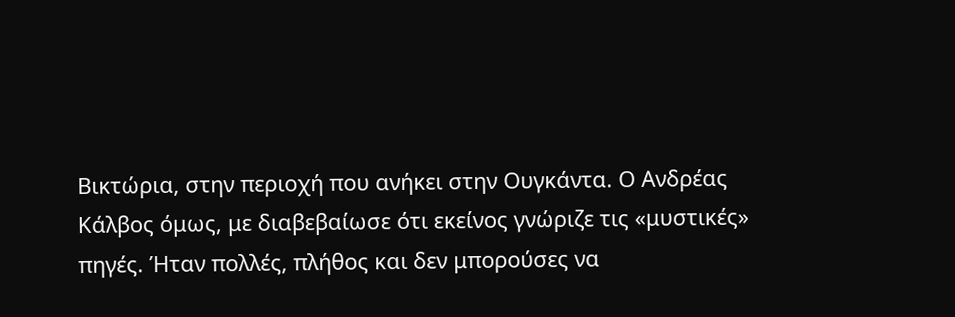Βικτώρια, στην περιοχή που ανήκει στην Ουγκάντα. Ο Ανδρέας Κάλβος όμως, με διαβεβαίωσε ότι εκείνος γνώριζε τις «μυστικές» πηγές. Ήταν πολλές, πλήθος και δεν μπορούσες να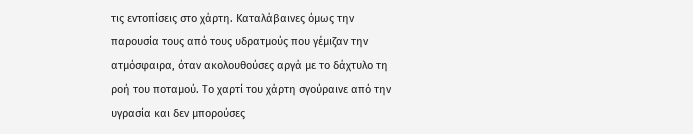τις εντοπίσεις στο χάρτη. Καταλάβαινες όμως την παρουσία τους από τους υδρατμούς που γέμιζαν την ατμόσφαιρα, όταν ακολουθούσες αργά με το δάχτυλο τη ροή του ποταμού. Το χαρτί του χάρτη σγούραινε από την υγρασία και δεν μπορούσες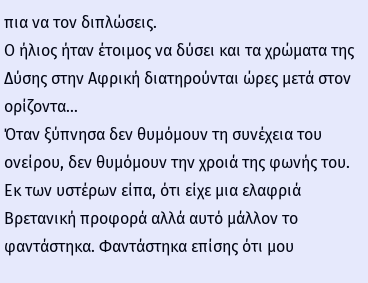πια να τον διπλώσεις.
Ο ήλιος ήταν έτοιμος να δύσει και τα χρώματα της Δύσης στην Αφρική διατηρούνται ώρες μετά στον ορίζοντα…
Όταν ξύπνησα δεν θυμόμουν τη συνέχεια του ονείρου, δεν θυμόμουν την χροιά της φωνής του. Εκ των υστέρων είπα, ότι είχε μια ελαφριά Βρετανική προφορά αλλά αυτό μάλλον το φαντάστηκα. Φαντάστηκα επίσης ότι μου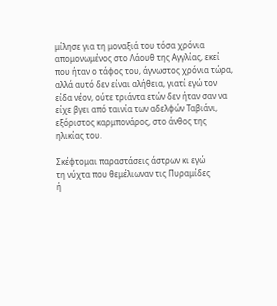μίλησε για τη μοναξιά του τόσα χρόνια απομονωμένος στο Λάουθ της Αγγλίας, εκεί που ήταν ο τάφος του, άγνωστος χρόνια τώρα, αλλά αυτό δεν είναι αλήθεια, γιατί εγώ τον είδα νέον, ούτε τριάντα ετών δεν ήταν σαν να είχε βγει από ταινία των αδελφών Ταβιάνι, εξόριστος καρμπονάρος, στο άνθος της ηλικίας του.

Σκέφτομαι παραστάσεις άστρων κι εγώ
τη νύχτα που θεμέλιωναν τις Πυραμίδες
ή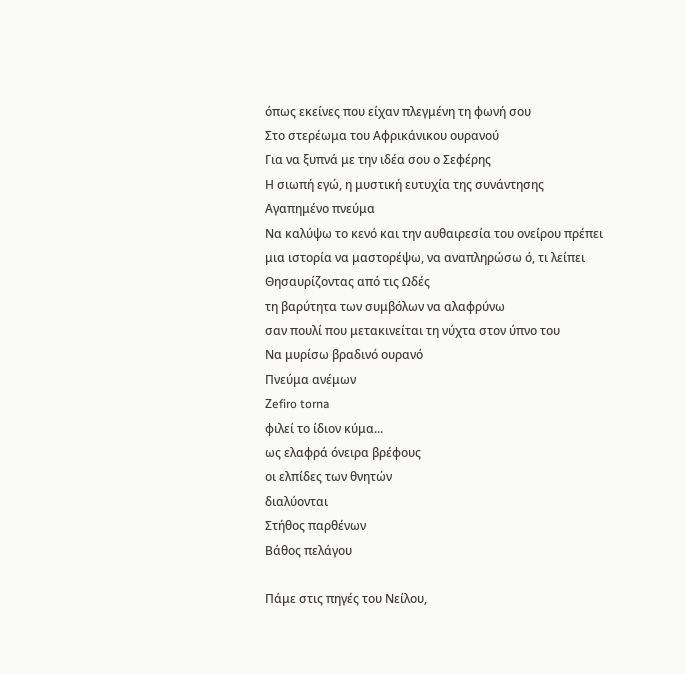όπως εκείνες που είχαν πλεγμένη τη φωνή σου
Στο στερέωμα του Αφρικάνικου ουρανού
Για να ξυπνά με την ιδέα σου ο Σεφέρης
Η σιωπή εγώ, η μυστική ευτυχία της συνάντησης
Αγαπημένο πνεύμα
Να καλύψω το κενό και την αυθαιρεσία του ονείρου πρέπει
μια ιστορία να μαστορέψω, να αναπληρώσω ό, τι λείπει
Θησαυρίζοντας από τις Ωδές
τη βαρύτητα των συμβόλων να αλαφρύνω
σαν πουλί που μετακινείται τη νύχτα στον ύπνο του
Να μυρίσω βραδινό ουρανό
Πνεύμα ανέμων
Ζefiro torna
φιλεί το ίδιον κύμα...
ως ελαφρά όνειρα βρέφους
οι ελπίδες των θνητών
διαλύονται
Στήθος παρθένων
Βάθος πελάγου

Πάμε στις πηγές του Νείλου,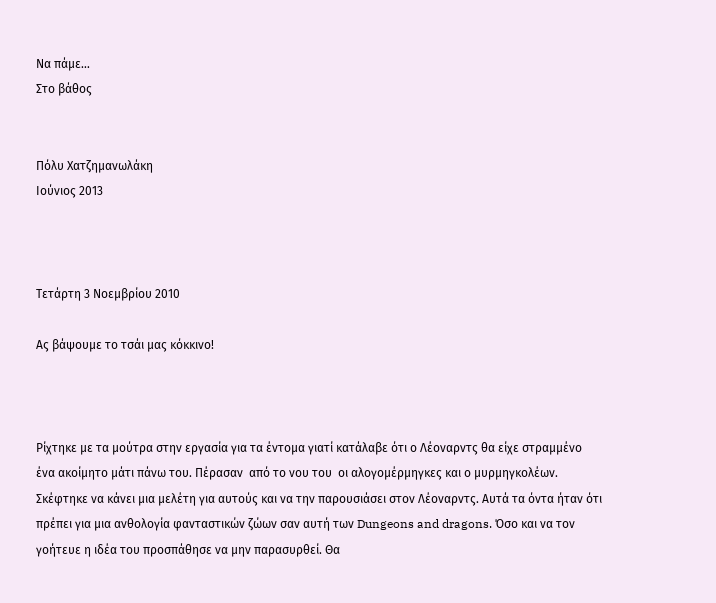Να πάμε…
Στο βάθος


Πόλυ Χατζημανωλάκη
Ιούνιος 2013



Τετάρτη 3 Νοεμβρίου 2010

Ας βάψουμε το τσάι μας κόκκινο!



Ρίχτηκε με τα μούτρα στην εργασία για τα έντομα γιατί κατάλαβε ότι ο Λέοναρντς θα είχε στραμμένο ένα ακοίμητο μάτι πάνω του. Πέρασαν  από το νου του  οι αλογομέρμηγκες και ο μυρμηγκολέων. Σκέφτηκε να κάνει μια μελέτη για αυτούς και να την παρουσιάσει στον Λέοναρντς. Αυτά τα όντα ήταν ότι πρέπει για μια ανθολογία φανταστικών ζώων σαν αυτή των Dungeons and dragons. Όσο και να τον γοήτευε η ιδέα του προσπάθησε να μην παρασυρθεί. Θα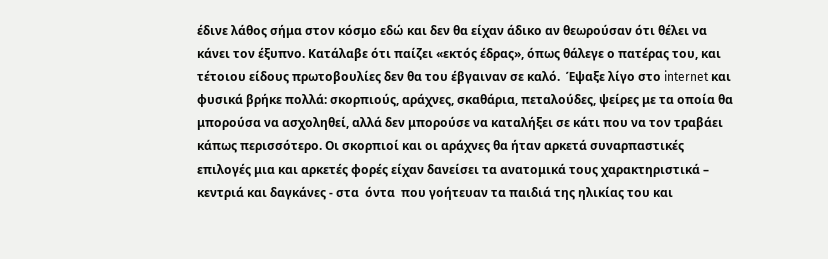έδινε λάθος σήμα στον κόσμο εδώ και δεν θα είχαν άδικο αν θεωρούσαν ότι θέλει να κάνει τον έξυπνο. Κατάλαβε ότι παίζει «εκτός έδρας», όπως θάλεγε ο πατέρας του, και τέτοιου είδους πρωτοβουλίες δεν θα του έβγαιναν σε καλό.  Έψαξε λίγο στο internet και φυσικά βρήκε πολλά: σκορπιούς, αράχνες, σκαθάρια, πεταλούδες, ψείρες με τα οποία θα μπορούσα να ασχοληθεί, αλλά δεν μπορούσε να καταλήξει σε κάτι που να τον τραβάει κάπως περισσότερο. Οι σκορπιοί και οι αράχνες θα ήταν αρκετά συναρπαστικές  επιλογές μια και αρκετές φορές είχαν δανείσει τα ανατομικά τους χαρακτηριστικά – κεντριά και δαγκάνες - στα  όντα  που γοήτευαν τα παιδιά της ηλικίας του και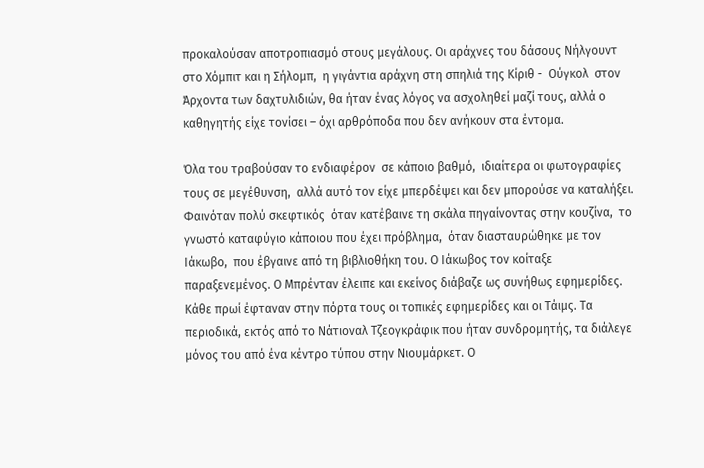προκαλούσαν αποτροπιασμό στους μεγάλους. Οι αράχνες του δάσους Νήλγουντ στο Χόμπιτ και η Σήλομπ,  η γιγάντια αράχνη στη σπηλιά της Κίριθ -  Ούγκολ  στον Άρχοντα των δαχτυλιδιών, θα ήταν ένας λόγος να ασχοληθεί μαζί τους, αλλά ο καθηγητής είχε τονίσει – όχι αρθρόποδα που δεν ανήκουν στα έντομα.

Όλα του τραβούσαν το ενδιαφέρον  σε κάποιο βαθμό,  ιδιαίτερα οι φωτογραφίες τους σε μεγέθυνση,  αλλά αυτό τον είχε μπερδέψει και δεν μπορούσε να καταλήξει. Φαινόταν πολύ σκεφτικός  όταν κατέβαινε τη σκάλα πηγαίνοντας στην κουζίνα,  το γνωστό καταφύγιο κάποιου που έχει πρόβλημα,  όταν διασταυρώθηκε με τον Ιάκωβο,  που έβγαινε από τη βιβλιοθήκη του. Ο Ιάκωβος τον κοίταξε παραξενεμένος. Ο Μπρένταν έλειπε και εκείνος διάβαζε ως συνήθως εφημερίδες. Κάθε πρωί έφταναν στην πόρτα τους οι τοπικές εφημερίδες και οι Τάιμς. Τα περιοδικά, εκτός από το Νάτιοναλ Τζεογκράφικ που ήταν συνδρομητής, τα διάλεγε μόνος του από ένα κέντρο τύπου στην Νιουμάρκετ. Ο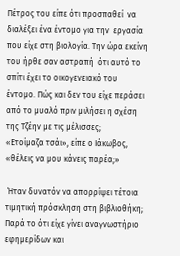Πέτρος του είπε ότι προσπαθεί  να διαλέξει ένα έντομο για την  εργασία που είχε στη βιολογία. Την ώρα εκείνη του ήρθε σαν αστραπή  ότι αυτό το σπίτι έχει το οικογενειακό του έντομο. Πώς και δεν του είχε περάσει από το μυαλό πριν μιλήσει η σχέση της Τζέην με τις μέλισσες;
«Ετοίμαζα τσάι», είπε ο Ιάκωβος, «θέλεις να μου κάνεις παρέα;»

 Ήταν δυνατόν να απορρίψει τέτοια τιμητική πρόσκληση στη βιβλιοθήκη; Παρά το ότι είχε γίνει αναγνωστήριο εφημερίδων και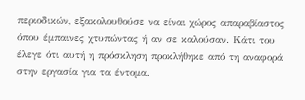περιοδικών, εξακολουθούσε να είναι χώρος απαραβίαστος όπου έμπαινες χτυπώντας ή αν σε καλούσαν. Κάτι του έλεγε ότι αυτή η πρόσκληση προκλήθηκε από τη αναφορά στην εργασία για τα έντομα.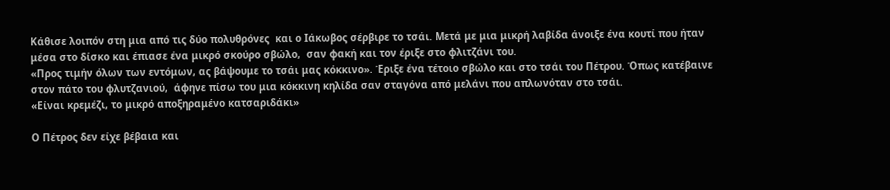Κάθισε λοιπόν στη μια από τις δύο πολυθρόνες  και ο Ιάκωβος σέρβιρε το τσάι. Μετά με μια μικρή λαβίδα άνοιξε ένα κουτί που ήταν μέσα στο δίσκο και έπιασε ένα μικρό σκούρο σβώλο,  σαν φακή και τον έριξε στο φλιτζάνι του.
«Προς τιμήν όλων των εντόμων, ας βάψουμε το τσάι μας κόκκινο». Έριξε ένα τέτοιο σβώλο και στο τσάι του Πέτρου. Όπως κατέβαινε  στον πάτο του φλυτζανιού,  άφηνε πίσω του μια κόκκινη κηλίδα σαν σταγόνα από μελάνι που απλωνόταν στο τσάι.
«Είναι κρεμέζι, το μικρό αποξηραμένο κατσαριδάκι»

Ο Πέτρος δεν είχε βέβαια και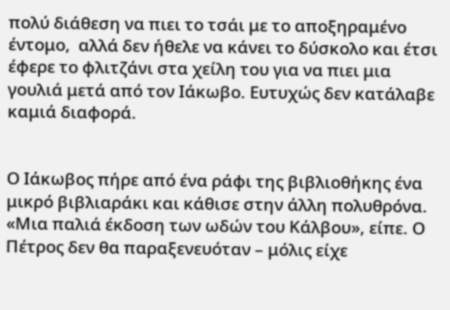πολύ διάθεση να πιει το τσάι με το αποξηραμένο έντομο,  αλλά δεν ήθελε να κάνει το δύσκολο και έτσι έφερε το φλιτζάνι στα χείλη του για να πιει μια γουλιά μετά από τον Ιάκωβο. Ευτυχώς δεν κατάλαβε καμιά διαφορά.


Ο Ιάκωβος πήρε από ένα ράφι της βιβλιοθήκης ένα μικρό βιβλιαράκι και κάθισε στην άλλη πολυθρόνα.
«Μια παλιά έκδοση των ωδών του Κάλβου», είπε. Ο Πέτρος δεν θα παραξενευόταν – μόλις είχε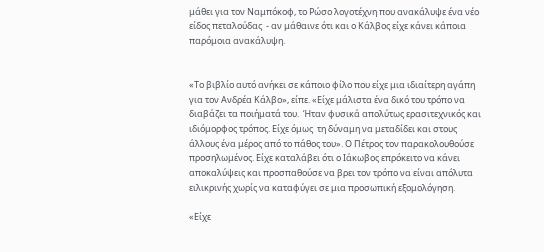μάθει για τον Ναμπόκοφ, το Ρώσο λογοτέχνη που ανακάλυψε ένα νέο είδος πεταλούδας  - αν μάθαινε ότι και ο Κάλβος είχε κάνει κάποια παρόμοια ανακάλυψη.


«Το βιβλίο αυτό ανήκει σε κάποιο φίλο που είχε μια ιδιαίτερη αγάπη για τον Ανδρέα Κάλβο», είπε. «Είχε μάλιστα ένα δικό του τρόπο να διαβάζει τα ποιήματά του.  Ήταν φυσικά απολύτως ερασιτεχνικός και ιδιόμορφος τρόπος. Είχε όμως  τη δύναμη να μεταδίδει και στους άλλους ένα μέρος από το πάθος του». Ο Πέτρος τον παρακολουθούσε προσηλωμένος. Είχε καταλάβει ότι ο Ιάκωβος επρόκειτο να κάνει αποκαλύψεις και προσπαθούσε να βρει τον τρόπο να είναι απόλυτα ειλικρινής χωρίς να καταφύγει σε μια προσωπική εξομολόγηση.

«Είχε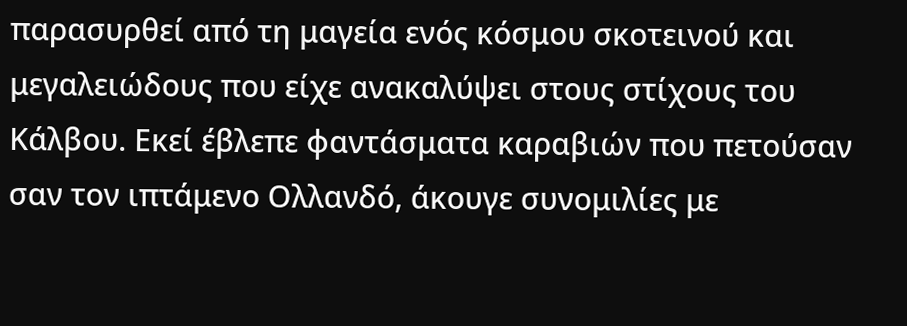παρασυρθεί από τη μαγεία ενός κόσμου σκοτεινού και μεγαλειώδους που είχε ανακαλύψει στους στίχους του Κάλβου. Εκεί έβλεπε φαντάσματα καραβιών που πετούσαν σαν τον ιπτάμενο Ολλανδό, άκουγε συνομιλίες με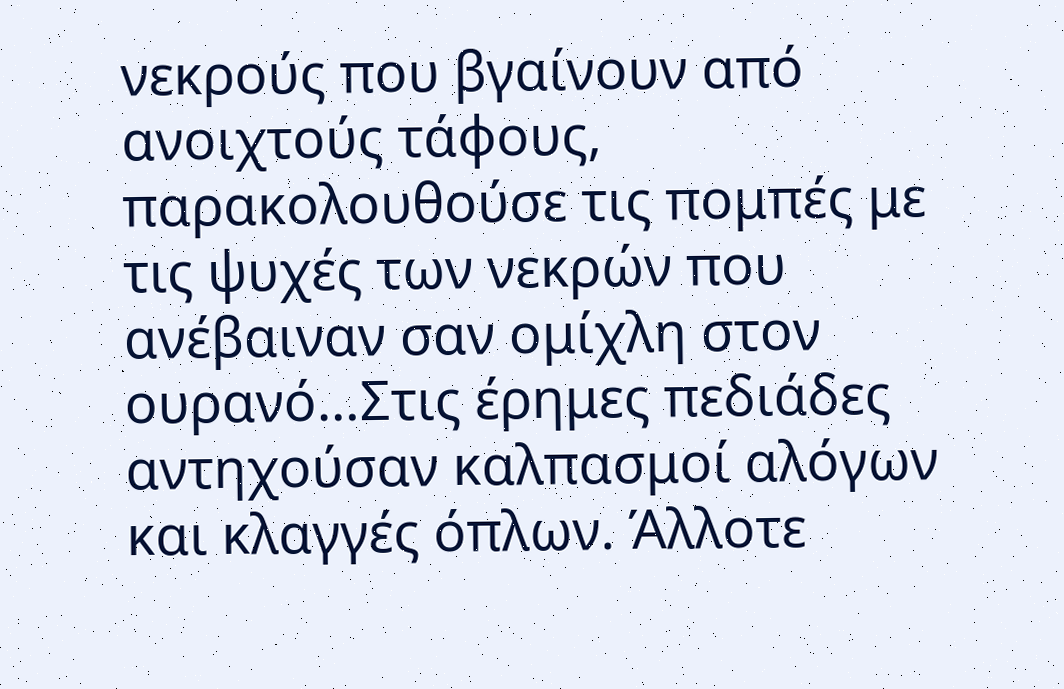νεκρούς που βγαίνουν από ανοιχτούς τάφους, παρακολουθούσε τις πομπές με τις ψυχές των νεκρών που ανέβαιναν σαν ομίχλη στον ουρανό…Στις έρημες πεδιάδες αντηχούσαν καλπασμοί αλόγων και κλαγγές όπλων. Άλλοτε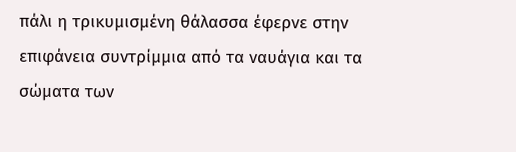πάλι η τρικυμισμένη θάλασσα έφερνε στην επιφάνεια συντρίμμια από τα ναυάγια και τα σώματα των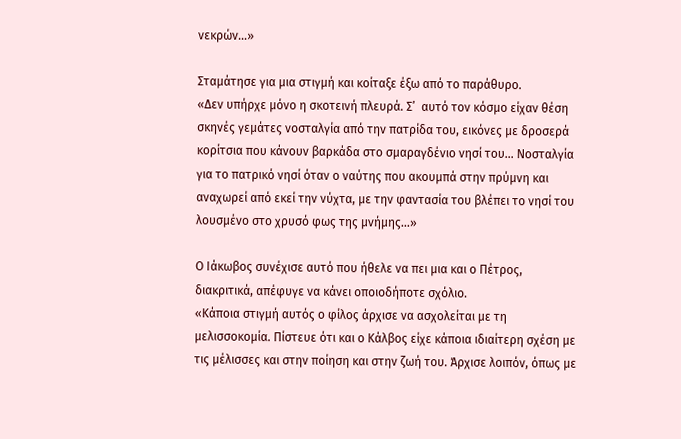νεκρών…»

Σταμάτησε για μια στιγμή και κοίταξε έξω από το παράθυρο.
«Δεν υπήρχε μόνο η σκοτεινή πλευρά. Σ’  αυτό τον κόσμο είχαν θέση σκηνές γεμάτες νοσταλγία από την πατρίδα του, εικόνες με δροσερά κορίτσια που κάνουν βαρκάδα στο σμαραγδένιο νησί του… Νοσταλγία για το πατρικό νησί όταν ο ναύτης που ακουμπά στην πρύμνη και αναχωρεί από εκεί την νύχτα, με την φαντασία του βλέπει το νησί του λουσμένο στο χρυσό φως της μνήμης...»

Ο Ιάκωβος συνέχισε αυτό που ήθελε να πει μια και ο Πέτρος, διακριτικά, απέφυγε να κάνει οποιοδήποτε σχόλιο.
«Κάποια στιγμή αυτός ο φίλος άρχισε να ασχολείται με τη μελισσοκομία. Πίστευε ότι και ο Κάλβος είχε κάποια ιδιαίτερη σχέση με τις μέλισσες και στην ποίηση και στην ζωή του. Άρχισε λοιπόν, όπως με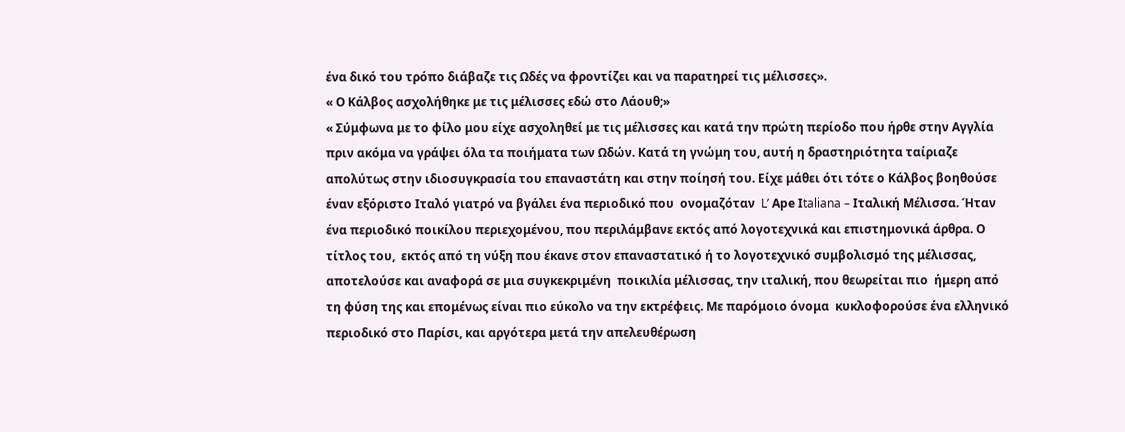ένα δικό του τρόπο διάβαζε τις Ωδές να φροντίζει και να παρατηρεί τις μέλισσες».
« Ο Κάλβος ασχολήθηκε με τις μέλισσες εδώ στο Λάουθ;»
« Σύμφωνα με το φίλο μου είχε ασχοληθεί με τις μέλισσες και κατά την πρώτη περίοδο που ήρθε στην Αγγλία πριν ακόμα να γράψει όλα τα ποιήματα των Ωδών. Κατά τη γνώμη του, αυτή η δραστηριότητα ταίριαζε απολύτως στην ιδιοσυγκρασία του επαναστάτη και στην ποίησή του. Είχε μάθει ότι τότε ο Κάλβος βοηθούσε έναν εξόριστο Ιταλό γιατρό να βγάλει ένα περιοδικό που  ονομαζόταν  L’ Αpe Ιtaliana – Ιταλική Μέλισσα. Ήταν ένα περιοδικό ποικίλου περιεχομένου, που περιλάμβανε εκτός από λογοτεχνικά και επιστημονικά άρθρα. Ο τίτλος του,  εκτός από τη νύξη που έκανε στον επαναστατικό ή το λογοτεχνικό συμβολισμό της μέλισσας, αποτελούσε και αναφορά σε μια συγκεκριμένη  ποικιλία μέλισσας, την ιταλική, που θεωρείται πιο  ήμερη από τη φύση της και επομένως είναι πιο εύκολο να την εκτρέφεις. Με παρόμοιο όνομα  κυκλοφορούσε ένα ελληνικό περιοδικό στο Παρίσι, και αργότερα μετά την απελευθέρωση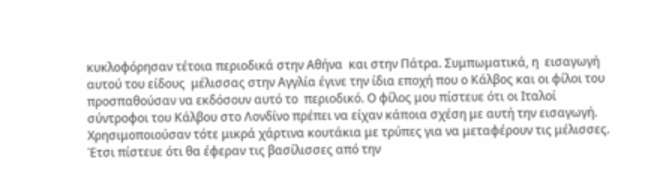κυκλοφόρησαν τέτοια περιοδικά στην Αθήνα  και στην Πάτρα. Συμπωματικά, η  εισαγωγή αυτού του είδους  μέλισσας στην Αγγλία έγινε την ίδια εποχή που ο Κάλβος και οι φίλοι του προσπαθούσαν να εκδόσουν αυτό το  περιοδικό. Ο φίλος μου πίστευε ότι οι Ιταλοί σύντροφοι του Κάλβου στο Λονδίνο πρέπει να είχαν κάποια σχέση με αυτή την εισαγωγή. Χρησιμοποιούσαν τότε μικρά χάρτινα κουτάκια με τρύπες για να μεταφέρουν τις μέλισσες. Έτσι πίστευε ότι θα έφεραν τις βασίλισσες από την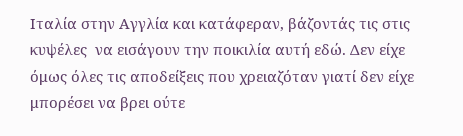Ιταλία στην Αγγλία και κατάφεραν, βάζοντάς τις στις κυψέλες  να εισάγουν την ποικιλία αυτή εδώ. Δεν είχε όμως όλες τις αποδείξεις που χρειαζόταν γιατί δεν είχε μπορέσει να βρει ούτε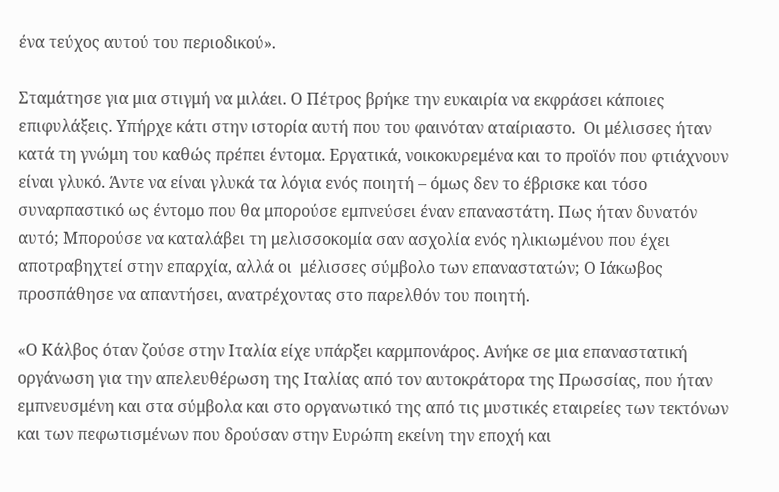ένα τεύχος αυτού του περιοδικού».

Σταμάτησε για μια στιγμή να μιλάει. Ο Πέτρος βρήκε την ευκαιρία να εκφράσει κάποιες επιφυλάξεις. Υπήρχε κάτι στην ιστορία αυτή που του φαινόταν αταίριαστο.  Οι μέλισσες ήταν κατά τη γνώμη του καθώς πρέπει έντομα. Εργατικά, νοικοκυρεμένα και το προϊόν που φτιάχνουν είναι γλυκό. Άντε να είναι γλυκά τα λόγια ενός ποιητή – όμως δεν το έβρισκε και τόσο συναρπαστικό ως έντομο που θα μπορούσε εμπνεύσει έναν επαναστάτη. Πως ήταν δυνατόν αυτό; Μπορούσε να καταλάβει τη μελισσοκομία σαν ασχολία ενός ηλικιωμένου που έχει αποτραβηχτεί στην επαρχία, αλλά οι  μέλισσες σύμβολο των επαναστατών; Ο Ιάκωβος προσπάθησε να απαντήσει, ανατρέχοντας στο παρελθόν του ποιητή.

«Ο Κάλβος όταν ζούσε στην Ιταλία είχε υπάρξει καρμπονάρος. Ανήκε σε μια επαναστατική οργάνωση για την απελευθέρωση της Ιταλίας από τον αυτοκράτορα της Πρωσσίας, που ήταν εμπνευσμένη και στα σύμβολα και στο οργανωτικό της από τις μυστικές εταιρείες των τεκτόνων και των πεφωτισμένων που δρούσαν στην Ευρώπη εκείνη την εποχή και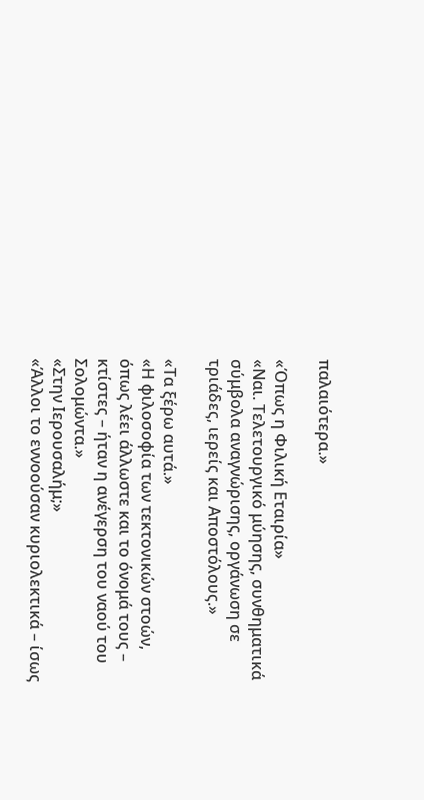παλαιότερα.»

«Όπως η Φιλική Εταιρία»
«Ναι. Τελετουργικό μύησης, συνθηματικά σύμβολα αναγνώρισης, οργάνωση σε τριάδες, ιερείς και Αποστόλους.»

«Τα ξέρω αυτά.»
«Η φιλοσοφία των τεκτονικών στοών, όπως λέει άλλωστε και το όνομά τους – κτίστες – ήταν η ανέγερση του ναού του Σολομώντα.»
«Στην Ιερουσαλήμ;»
«Άλλοι το εννοούσαν κυριολεκτικά – ίσως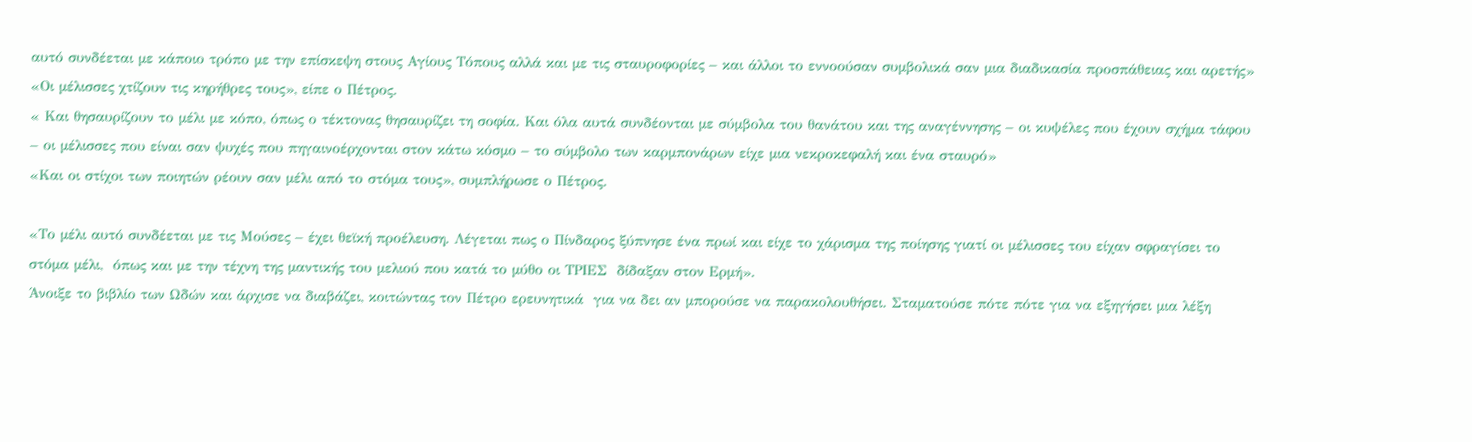αυτό συνδέεται με κάποιο τρόπο με την επίσκεψη στους Αγίους Τόπους αλλά και με τις σταυροφορίες – και άλλοι το εννοούσαν συμβολικά σαν μια διαδικασία προσπάθειας και αρετής»
«Οι μέλισσες χτίζουν τις κηρήθρες τους», είπε ο Πέτρος.
« Και θησαυρίζουν το μέλι με κόπο, όπως ο τέκτονας θησαυρίζει τη σοφία. Και όλα αυτά συνδέονται με σύμβολα του θανάτου και της αναγέννησης – οι κυψέλες που έχουν σχήμα τάφου – οι μέλισσες που είναι σαν ψυχές που πηγαινοέρχονται στον κάτω κόσμο – το σύμβολο των καρμπονάρων είχε μια νεκροκεφαλή και ένα σταυρό»
«Και οι στίχοι των ποιητών ρέουν σαν μέλι από το στόμα τους», συμπλήρωσε ο Πέτρος.

«Το μέλι αυτό συνδέεται με τις Μούσες – έχει θεϊκή προέλευση. Λέγεται πως ο Πίνδαρος ξύπνησε ένα πρωί και είχε το χάρισμα της ποίησης γιατί οι μέλισσες του είχαν σφραγίσει το στόμα μέλι,  όπως και με την τέχνη της μαντικής του μελιού που κατά το μύθο οι ΤΡΙΕΣ  δίδαξαν στον Ερμή».
Άνοιξε το βιβλίο των Ωδών και άρχισε να διαβάζει, κοιτώντας τον Πέτρο ερευνητικά  για να δει αν μπορούσε να παρακολουθήσει. Σταματούσε πότε πότε για να εξηγήσει μια λέξη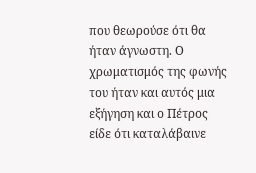που θεωρούσε ότι θα ήταν άγνωστη. Ο χρωματισμός της φωνής του ήταν και αυτός μια εξήγηση και ο Πέτρος είδε ότι καταλάβαινε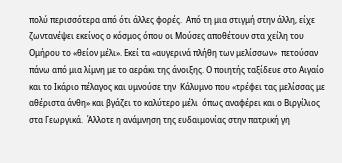πολύ περισσότερα από ότι άλλες φορές.  Από τη μια στιγμή στην άλλη, είχε ζωντανέψει εκείνος ο κόσμος όπου οι Μούσες αποθέτουν στα χείλη του Ομήρου το «θείον μέλι». Εκεί τα «αυγερινά πλήθη των μελίσσων»  πετούσαν πάνω από μια λίμνη με το αεράκι της άνοιξης. Ο ποιητής ταξίδευε στο Αιγαίο και το Ικάριο πέλαγος και υμνούσε την  Κάλυμνο που «τρέφει τας μελίσσας με αθέριστα άνθη» και βγάζει το καλύτερο μέλι  όπως αναφέρει και ο Βιργίλιος στα Γεωργικά.  Άλλοτε η ανάμνηση της ευδαιμονίας στην πατρική γη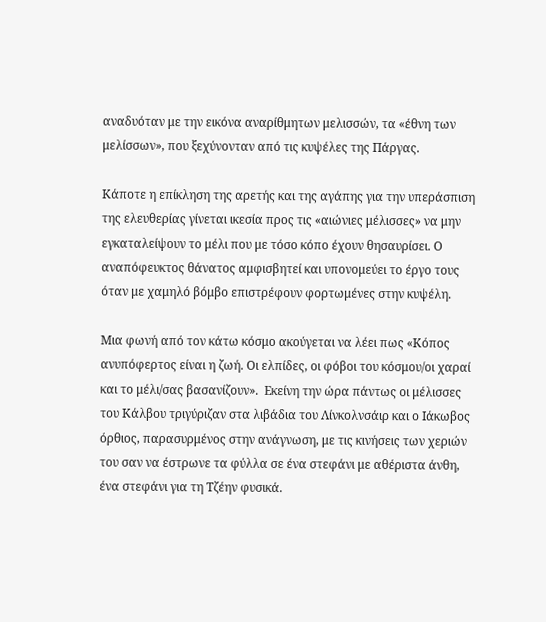αναδυόταν με την εικόνα αναρίθμητων μελισσών, τα «έθνη των μελίσσων», που ξεχύνονταν από τις κυψέλες της Πάργας.

Κάποτε η επίκληση της αρετής και της αγάπης για την υπεράσπιση της ελευθερίας γίνεται ικεσία προς τις «αιώνιες μέλισσες» να μην εγκαταλείψουν το μέλι που με τόσο κόπο έχουν θησαυρίσει. Ο αναπόφευκτος θάνατος αμφισβητεί και υπονομεύει το έργο τους όταν με χαμηλό βόμβο επιστρέφουν φορτωμένες στην κυψέλη.

Μια φωνή από τον κάτω κόσμο ακούγεται να λέει πως «Κόπος ανυπόφερτος είναι η ζωή. Οι ελπίδες, οι φόβοι του κόσμου/οι χαραί και το μέλι/σας βασανίζουν».  Εκείνη την ώρα πάντως οι μέλισσες του Κάλβου τριγύριζαν στα λιβάδια του Λίνκολνσάιρ και ο Ιάκωβος όρθιος, παρασυρμένος στην ανάγνωση, με τις κινήσεις των χεριών του σαν να έστρωνε τα φύλλα σε ένα στεφάνι με αθέριστα άνθη, ένα στεφάνι για τη Τζέην φυσικά.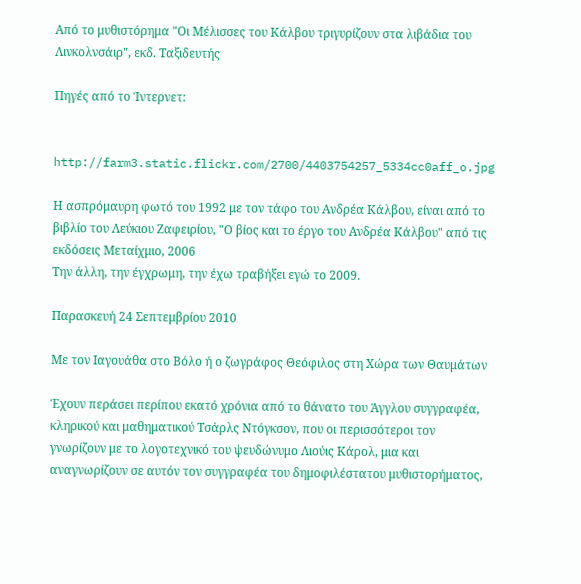Από το μυθιστόρημα "Οι Μέλισσες του Κάλβου τριγυρίζουν στα λιβάδια του Λινκολνσάιρ", εκδ. Ταξιδευτής

Πηγές από το Ίντερνετ:


http://farm3.static.flickr.com/2700/4403754257_5334cc0aff_o.jpg

Η ασπρόμαυρη φωτό του 1992 με τον τάφο του Ανδρέα Κάλβου, είναι από το βιβλίο του Λεύκιου Ζαφειρίου, "Ο βίος και το έργο του Ανδρέα Κάλβου" από τις εκδόσεις Μεταίχμιο, 2006
Την άλλη, την έγχρωμη, την έχω τραβήξει εγώ το 2009.

Παρασκευή 24 Σεπτεμβρίου 2010

Με τον Ιαγουάθα στο Βόλο ή ο ζωγράφος Θεόφιλος στη Χώρα των Θαυμάτων

Έχουν περάσει περίπου εκατό χρόνια από το θάνατο του Άγγλου συγγραφέα, κληρικού και μαθηματικού Τσάρλς Ντόγκσον, που οι περισσότεροι τον γνωρίζουν με το λογοτεχνικό του ψευδώνυμο Λιούις Κάρολ, μια και αναγνωρίζουν σε αυτόν τον συγγραφέα του δημοφιλέστατου μυθιστορήματος,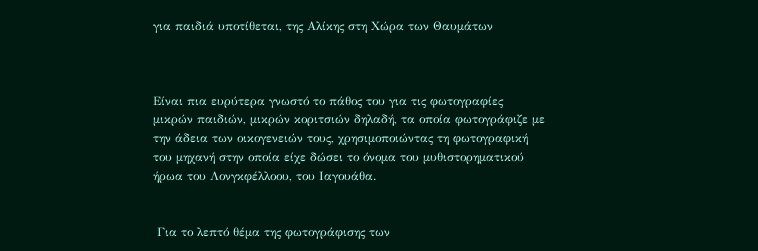για παιδιά υποτίθεται, της Αλίκης στη Χώρα των Θαυμάτων



Είναι πια ευρύτερα γνωστό το πάθος του για τις φωτογραφίες μικρών παιδιών, μικρών κοριτσιών δηλαδή, τα οποία φωτογράφιζε με την άδεια των οικογενειών τους, χρησιμοποιώντας τη φωτογραφική του μηχανή στην οποία είχε δώσει το όνομα του μυθιστορηματικού ήρωα του Λονγκφέλλοου, του Ιαγουάθα.


 Για το λεπτό θέμα της φωτογράφισης των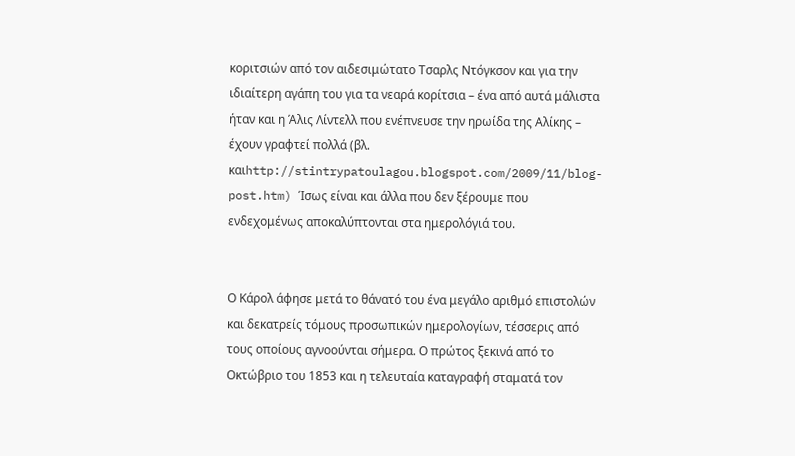κοριτσιών από τον αιδεσιμώτατο Τσαρλς Ντόγκσον και για την ιδιαίτερη αγάπη του για τα νεαρά κορίτσια – ένα από αυτά μάλιστα ήταν και η Άλις Λίντελλ που ενέπνευσε την ηρωίδα της Αλίκης – έχουν γραφτεί πολλά (βλ. καιhttp://stintrypatoulagou.blogspot.com/2009/11/blog-post.htm) Ίσως είναι και άλλα που δεν ξέρουμε που ενδεχομένως αποκαλύπτονται στα ημερολόγιά του.


Ο Κάρολ άφησε μετά το θάνατό του ένα μεγάλο αριθμό επιστολών και δεκατρείς τόμους προσωπικών ημερολογίων, τέσσερις από τους οποίους αγνοούνται σήμερα. Ο πρώτος ξεκινά από το Οκτώβριο του 1853 και η τελευταία καταγραφή σταματά τον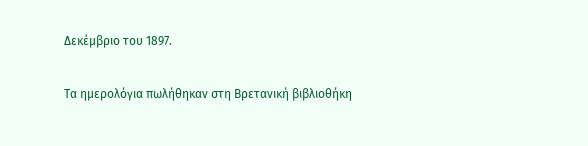Δεκέμβριο του 1897.

Τα ημερολόγια πωλήθηκαν στη Βρετανική βιβλιοθήκη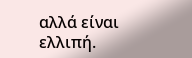αλλά είναι ελλιπή.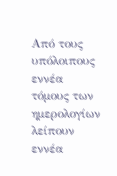Από τους υπόλοιπους εννέα τόμους των ημερολογίων λείπουν εννέα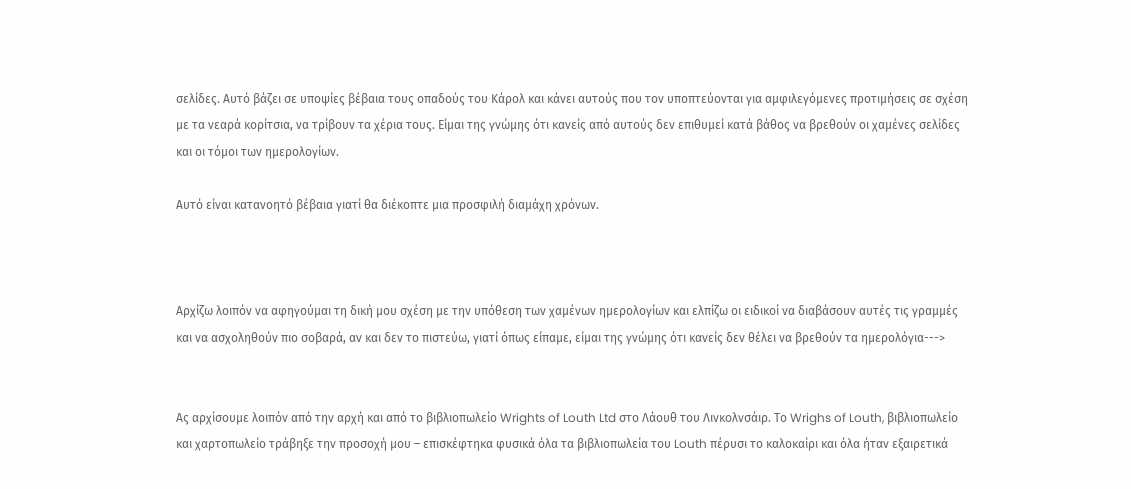σελίδες. Αυτό βάζει σε υποψίες βέβαια τους οπαδούς του Κάρολ και κάνει αυτούς που τον υποπτεύονται για αμφιλεγόμενες προτιμήσεις σε σχέση με τα νεαρά κορίτσια, να τρίβουν τα χέρια τους. Είμαι της γνώμης ότι κανείς από αυτούς δεν επιθυμεί κατά βάθος να βρεθούν οι χαμένες σελίδες και οι τόμοι των ημερολογίων.

Αυτό είναι κατανοητό βέβαια γιατί θα διέκοπτε μια προσφιλή διαμάχη χρόνων.



Αρχίζω λοιπόν να αφηγούμαι τη δική μου σχέση με την υπόθεση των χαμένων ημερολογίων και ελπίζω οι ειδικοί να διαβάσουν αυτές τις γραμμές και να ασχοληθούν πιο σοβαρά, αν και δεν το πιστεύω, γιατί όπως είπαμε, είμαι της γνώμης ότι κανείς δεν θέλει να βρεθούν τα ημερολόγια--->


Ας αρχίσουμε λοιπόν από την αρχή και από το βιβλιοπωλείο Wrights of Louth Ltd στο Λάουθ του Λινκολνσάιρ. Το Wrighs of Louth, βιβλιοπωλείο και χαρτοπωλείο τράβηξε την προσοχή μου – επισκέφτηκα φυσικά όλα τα βιβλιοπωλεία του Louth πέρυσι το καλοκαίρι και όλα ήταν εξαιρετικά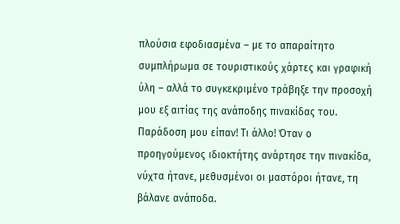πλούσια εφοδιασμένα – με το απαραίτητο συμπλήρωμα σε τουριστικούς χάρτες και γραφική ύλη – αλλά το συγκεκριμένο τράβηξε την προσοχή μου εξ αιτίας της ανάποδης πινακίδας του. Παράδοση μου είπαν! Τι άλλο! Όταν ο προηγούμενος ιδιοκτήτης ανάρτησε την πινακίδα, νύχτα ήτανε, μεθυσμένοι οι μαστόροι ήτανε, τη βάλανε ανάποδα.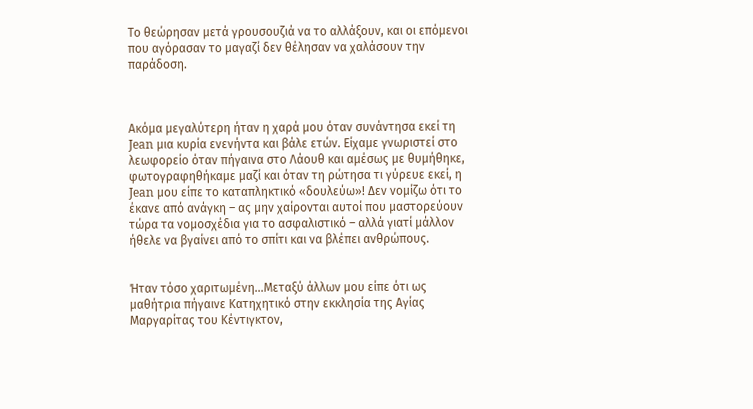Το θεώρησαν μετά γρουσουζιά να το αλλάξουν, και οι επόμενοι που αγόρασαν το μαγαζί δεν θέλησαν να χαλάσουν την παράδοση.



Ακόμα μεγαλύτερη ήταν η χαρά μου όταν συνάντησα εκεί τη Jean μια κυρία ενενήντα και βάλε ετών. Είχαμε γνωριστεί στο λεωφορείο όταν πήγαινα στο Λάουθ και αμέσως με θυμήθηκε, φωτογραφηθήκαμε μαζί και όταν τη ρώτησα τι γύρευε εκεί, η Jean μου είπε το καταπληκτικό «δουλεύω»! Δεν νομίζω ότι το έκανε από ανάγκη – ας μην χαίρονται αυτοί που μαστορεύουν τώρα τα νομοσχέδια για το ασφαλιστικό – αλλά γιατί μάλλον ήθελε να βγαίνει από το σπίτι και να βλέπει ανθρώπους.


Ήταν τόσο χαριτωμένη...Μεταξύ άλλων μου είπε ότι ως μαθήτρια πήγαινε Κατηχητικό στην εκκλησία της Αγίας Μαργαρίτας του Κέντιγκτον,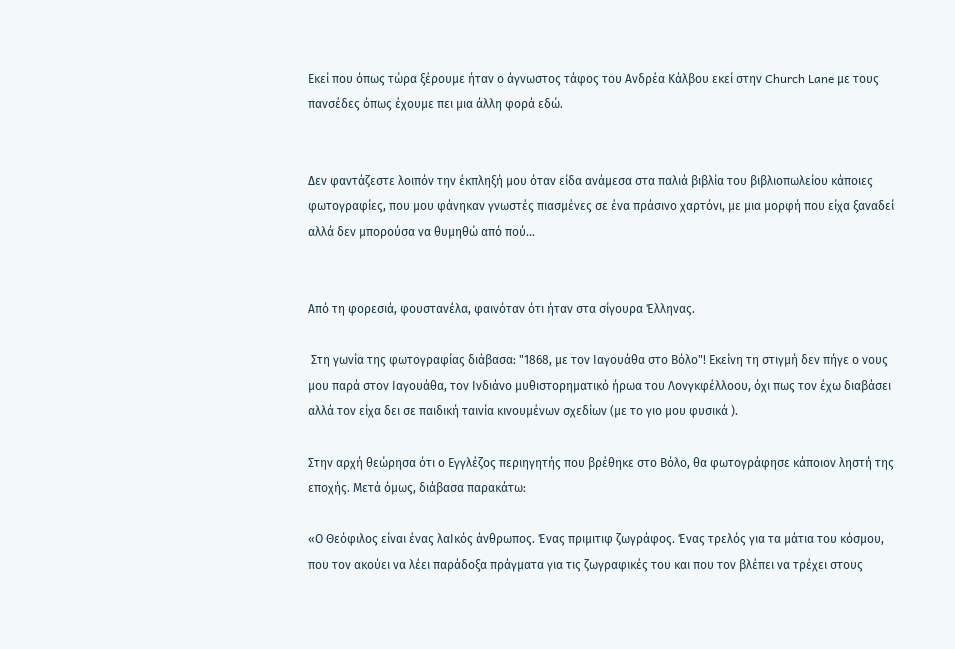Εκεί που όπως τώρα ξέρουμε ήταν ο άγνωστος τάφος του Ανδρέα Κάλβου εκεί στην Church Lane με τους πανσέδες όπως έχουμε πει μια άλλη φορά εδώ.


Δεν φαντάζεστε λοιπόν την έκπληξή μου όταν είδα ανάμεσα στα παλιά βιβλία του βιβλιοπωλείου κάποιες φωτογραφίες, που μου φάνηκαν γνωστές πιασμένες σε ένα πράσινο χαρτόνι, με μια μορφή που είχα ξαναδεί αλλά δεν μπορούσα να θυμηθώ από πού...


Από τη φορεσιά, φουστανέλα, φαινόταν ότι ήταν στα σίγουρα Έλληνας.

 Στη γωνία της φωτογραφίας διάβασα: "1868, με τον Ιαγουάθα στο Βόλο"! Εκείνη τη στιγμή δεν πήγε ο νους μου παρά στον Ιαγουάθα, τον Ινδιάνο μυθιστορηματικό ήρωα του Λονγκφέλλοου, όχι πως τον έχω διαβάσει αλλά τον είχα δει σε παιδική ταινία κινουμένων σχεδίων (με το γιο μου φυσικά ).

Στην αρχή θεώρησα ότι ο Εγγλέζος περιηγητής που βρέθηκε στο Βόλο, θα φωτογράφησε κάποιον ληστή της εποχής. Μετά όμως, διάβασα παρακάτω:

«Ο Θεόφιλος είναι ένας λαΙκός άνθρωπος. Ένας πριμιτιφ ζωγράφος. Ένας τρελός για τα μάτια του κόσμου, που τον ακούει να λέει παράδοξα πράγματα για τις ζωγραφικές του και που τον βλέπει να τρέχει στους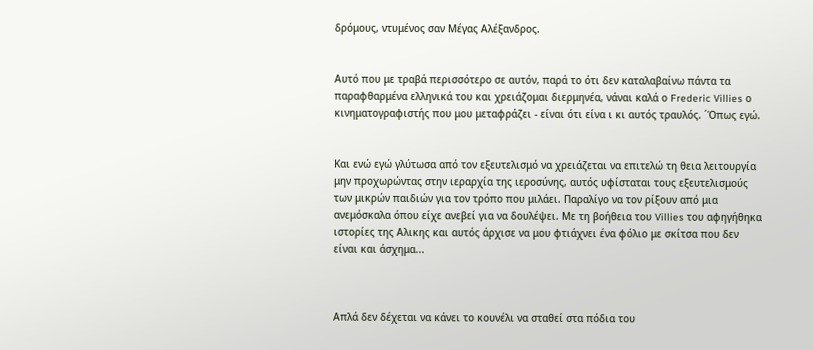δρόμους, ντυμένος σαν Μέγας Αλέξανδρος.


Αυτό που με τραβά περισσότερο σε αυτόν, παρά το ότι δεν καταλαβαίνω πάντα τα παραφθαρμένα ελληνικά του και χρειάζομαι διερμηνέα, νάναι καλά ο Frederic Villies ο κινηματογραφιστής που μου μεταφράζει - είναι ότι είνα ι κι αυτός τραυλός. ΄Όπως εγώ.


Και ενώ εγώ γλύτωσα από τον εξευτελισμό να χρειάζεται να επιτελώ τη θεια λειτουργία μην προχωρώντας στην ιεραρχία της ιεροσύνης, αυτός υφίσταται τους εξευτελισμούς των μικρών παιδιών για τον τρόπο που μιλάει. Παραλίγο να τον ρίξουν από μια ανεμόσκαλα όπου είχε ανεβεί για να δουλέψει. Με τη βοήθεια του Villies του αφηγήθηκα ιστορίες της Αλικης και αυτός άρχισε να μου φτιάχνει ένα φόλιο με σκίτσα που δεν είναι και άσχημα...



Απλά δεν δέχεται να κάνει το κουνέλι να σταθεί στα πόδια του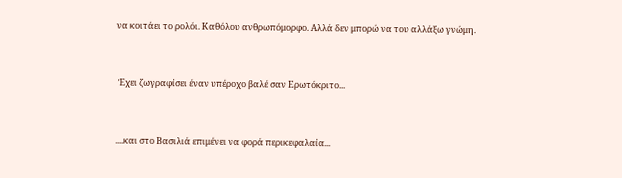να κοιτάει το ρολόι. Καθόλου ανθρωπόμορφο. Αλλά δεν μπορώ να του αλλάξω γνώμη.


 Έχει ζωγραφίσει έναν υπέροχο βαλέ σαν Ερωτόκριτο...


....και στο Βασιλιά επιμένει να φορά περικεφαλαία...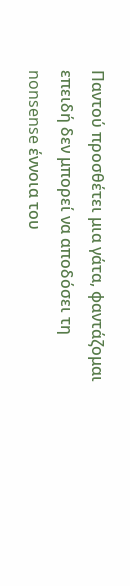Παντού προσθέτει μια γάτα, φαντάζομαι επειδή δεν μπορεί να αποδόσει τη nonsense έννοια του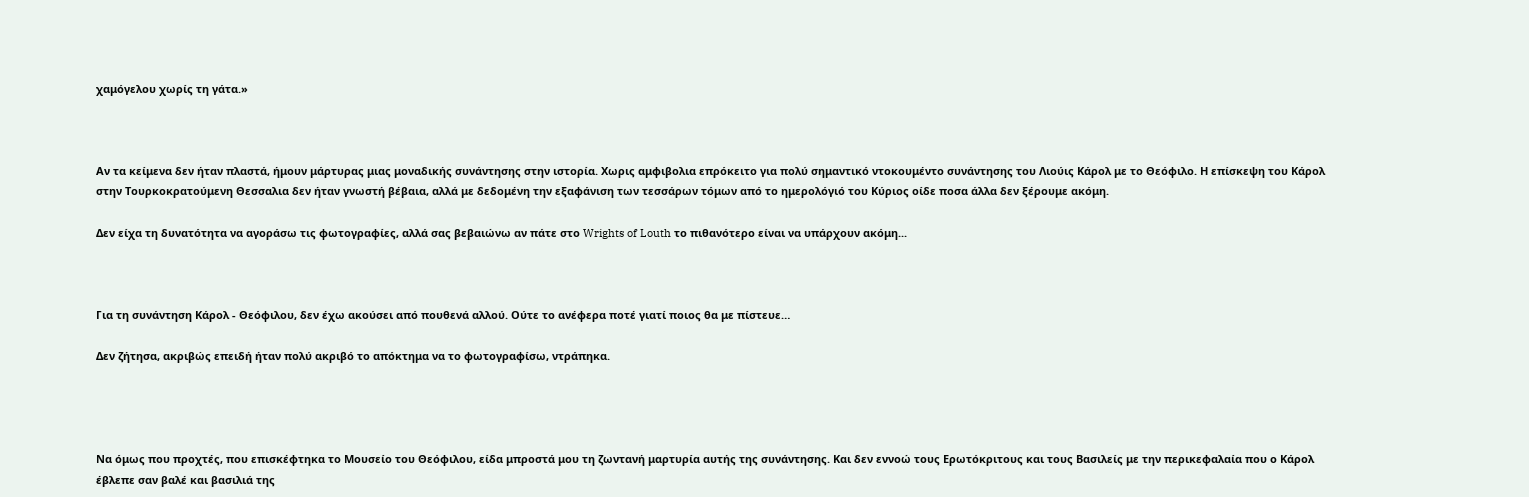χαμόγελου χωρίς τη γάτα.»



Αν τα κείμενα δεν ήταν πλαστά, ήμουν μάρτυρας μιας μοναδικής συνάντησης στην ιστορία. Χωρις αμφιβολια επρόκειτο για πολύ σημαντικό ντοκουμέντο συνάντησης του Λιούις Κάρολ με το Θεόφιλο. Η επίσκεψη του Κάρολ στην Τουρκοκρατούμενη Θεσσαλια δεν ήταν γνωστή βέβαια, αλλά με δεδομένη την εξαφάνιση των τεσσάρων τόμων από το ημερολόγιό του Κύριος οίδε ποσα άλλα δεν ξέρουμε ακόμη.

Δεν είχα τη δυνατότητα να αγοράσω τις φωτογραφίες, αλλά σας βεβαιώνω αν πάτε στο Wrights of Louth το πιθανότερο είναι να υπάρχουν ακόμη...



Για τη συνάντηση Κάρολ - Θεόφιλου, δεν έχω ακούσει από πουθενά αλλού. Ούτε το ανέφερα ποτέ γιατί ποιος θα με πίστευε…

Δεν ζήτησα, ακριβώς επειδή ήταν πολύ ακριβό το απόκτημα να το φωτογραφίσω, ντράπηκα.




Να όμως που προχτές, που επισκέφτηκα το Μουσείο του Θεόφιλου, είδα μπροστά μου τη ζωντανή μαρτυρία αυτής της συνάντησης. Και δεν εννοώ τους Ερωτόκριτους και τους Βασιλείς με την περικεφαλαία που ο Κάρολ έβλεπε σαν βαλέ και βασιλιά της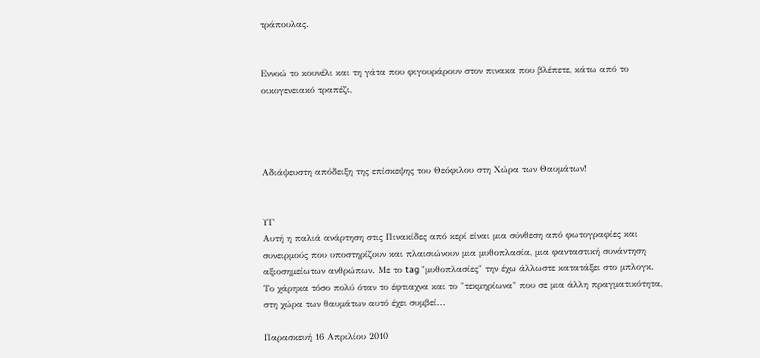τράπουλας.


Εννοώ το κουνέλι και τη γάτα που φιγουράρουν στον πινακα που βλέπετε, κάτω από το οικογενειακό τραπέζι,




Αδιάψευστη απόδειξη της επίσκεψης του Θεόφιλου στη Χώρα των Θαυμάτων!


ΥΓ
Αυτή η παλιά ανάρτηση στις Πινακίδες από κερί είναι μια σύνθεση από φωτογραφίες και συνειρμούς που υποστηρίζουν και πλαισιώνουν μια μυθοπλασία, μια φανταστική συνάντηση αξιοσημείωτων ανθρώπων. Με το tag "μυθοπλασίες" την έχω άλλωστε κατατάξει στο μπλογκ. Το χάρηκα τόσο πολύ όταν το έφτιαχνα και το "τεκμηρίωνα" που σε μια άλλη πραγματικότητα, στη χώρα των θαυμάτων αυτό έχει συμβεί...

Παρασκευή 16 Απριλίου 2010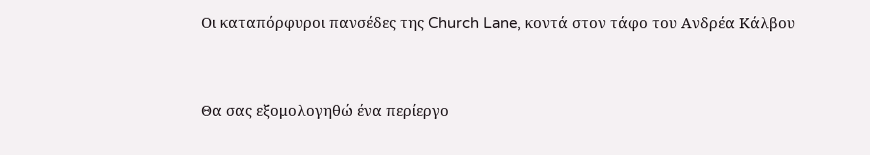Οι καταπόρφυροι πανσέδες της Church Lane, κοντά στον τάφο του Ανδρέα Κάλβου


Θα σας εξομολογηθώ ένα περίεργο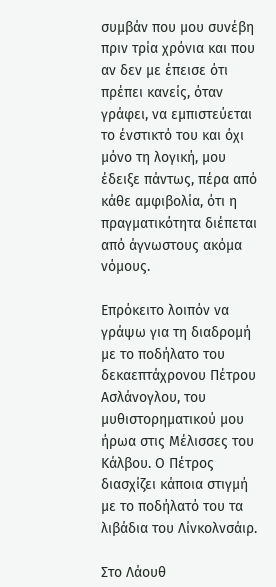συμβάν που μου συνέβη πριν τρία χρόνια και που αν δεν με έπεισε ότι πρέπει κανείς, όταν γράφει, να εμπιστεύεται το ένστικτό του και όχι μόνο τη λογική, μου έδειξε πάντως, πέρα από κάθε αμφιβολία, ότι η πραγματικότητα διέπεται από άγνωστους ακόμα νόμους.

Επρόκειτο λοιπόν να γράψω για τη διαδρομή με το ποδήλατο του δεκαεπτάχρονου Πέτρου Ασλάνογλου, του μυθιστορηματικού μου ήρωα στις Μέλισσες του Κάλβου. Ο Πέτρος διασχίζει κάποια στιγμή με το ποδήλατό του τα λιβάδια του Λίνκολνσάιρ.

Στο Λάουθ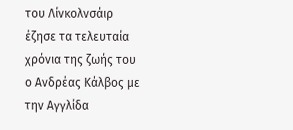του Λίνκολνσάιρ έζησε τα τελευταία χρόνια της ζωής του ο Ανδρέας Κάλβος με την Αγγλίδα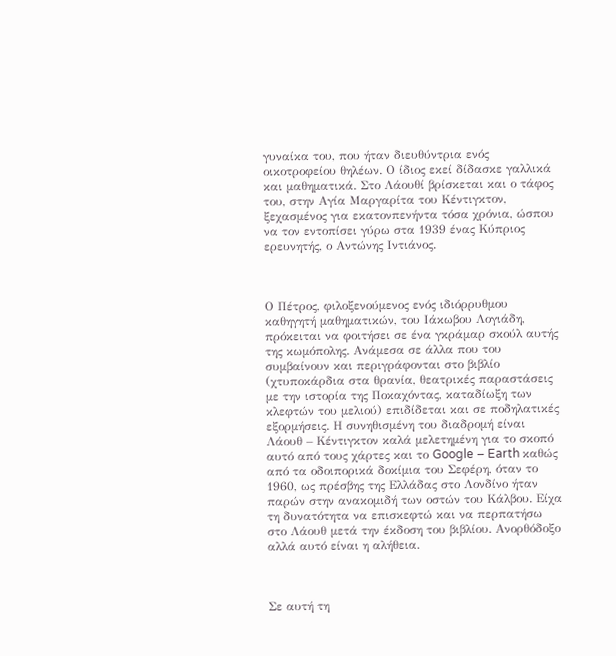γυναίκα του, που ήταν διευθύντρια ενός οικοτροφείου θηλέων. Ο ίδιος εκεί δίδασκε γαλλικά και μαθηματικά. Στο Λάουθί βρίσκεται και ο τάφος του, στην Αγία Μαργαρίτα του Κέντιγκτον, ξεχασμένος για εκατονπενήντα τόσα χρόνια, ώσπου να τον εντοπίσει γύρω στα 1939 ένας Κύπριος ερευνητής, ο Αντώνης Ιντιάνος.



Ο Πέτρος, φιλοξενούμενος ενός ιδιόρρυθμου καθηγητή μαθηματικών, του Ιάκωβου Λογιάδη, πρόκειται να φοιτήσει σε ένα γκράμαρ σκούλ αυτής της κωμόπολης. Ανάμεσα σε άλλα που του συμβαίνουν και περιγράφονται στο βιβλίο (χτυποκάρδια στα θρανία, θεατρικές παραστάσεις με την ιστορία της Ποκαχόντας, καταδίωξη των κλεφτών του μελιού) επιδίδεται και σε ποδηλατικές εξορμήσεις. Η συνηθισμένη του διαδρομή είναι Λάουθ – Κέντιγκτον καλά μελετημένη για το σκοπό αυτό από τους χάρτες και το Google – Earth καθώς από τα οδοιπορικά δοκίμια του Σεφέρη, όταν το 1960, ως πρέσβης της Ελλάδας στο Λονδίνο ήταν παρών στην ανακομιδή των οστών του Κάλβου. Είχα τη δυνατότητα να επισκεφτώ και να περπατήσω στο Λάουθ μετά την έκδοση του βιβλίου. Ανορθόδοξο αλλά αυτό είναι η αλήθεια.



Σε αυτή τη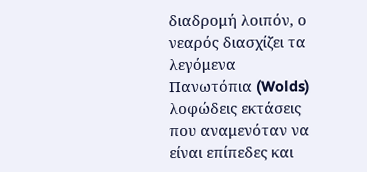διαδρομή λοιπόν, ο νεαρός διασχίζει τα λεγόμενα Πανωτόπια (Wolds) λοφώδεις εκτάσεις που αναμενόταν να είναι επίπεδες και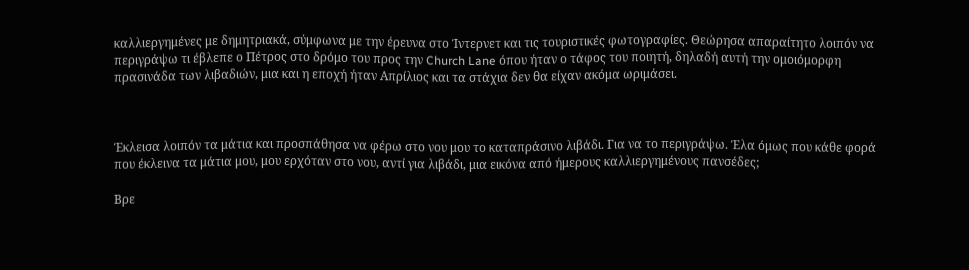καλλιεργημένες με δημητριακά, σύμφωνα με την έρευνα στο Ίντερνετ και τις τουριστικές φωτογραφίες. Θεώρησα απαραίτητο λοιπόν να περιγράψω τι έβλεπε ο Πέτρος στο δρόμο του προς την Church Lane όπου ήταν ο τάφος του ποιητή, δηλαδή αυτή την ομοιόμορφη πρασινάδα των λιβαδιών, μια και η εποχή ήταν Απρίλιος και τα στάχια δεν θα είχαν ακόμα ωριμάσει.



Έκλεισα λοιπόν τα μάτια και προσπάθησα να φέρω στο νου μου το καταπράσινο λιβάδι. Για να το περιγράψω. Έλα όμως που κάθε φορά που έκλεινα τα μάτια μου, μου ερχόταν στο νου, αντί για λιβάδι, μια εικόνα από ήμερους καλλιεργημένους πανσέδες;

Βρε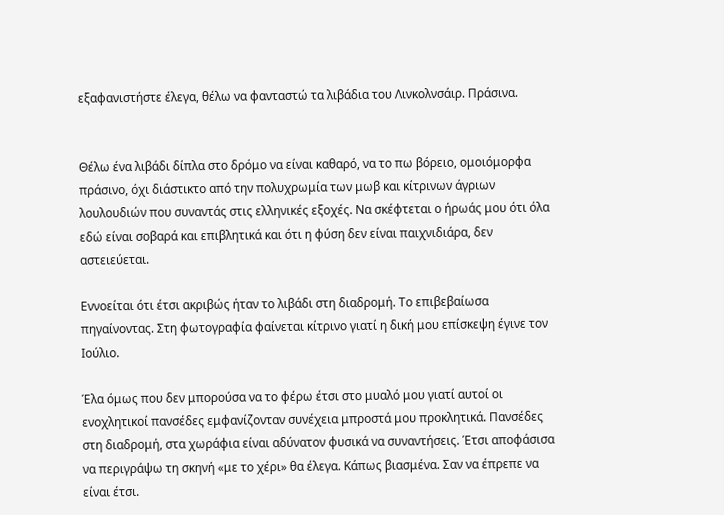εξαφανιστήστε έλεγα, θέλω να φανταστώ τα λιβάδια του Λινκολνσάιρ. Πράσινα.


Θέλω ένα λιβάδι δίπλα στο δρόμο να είναι καθαρό, να το πω βόρειο, ομοιόμορφα πράσινο, όχι διάστικτο από την πολυχρωμία των μωβ και κίτρινων άγριων λουλουδιών που συναντάς στις ελληνικές εξοχές. Να σκέφτεται ο ήρωάς μου ότι όλα εδώ είναι σοβαρά και επιβλητικά και ότι η φύση δεν είναι παιχνιδιάρα, δεν αστειεύεται.

Εννοείται ότι έτσι ακριβώς ήταν το λιβάδι στη διαδρομή. Το επιβεβαίωσα πηγαίνοντας. Στη φωτογραφία φαίνεται κίτρινο γιατί η δική μου επίσκεψη έγινε τον Ιούλιο.

Έλα όμως που δεν μπορούσα να το φέρω έτσι στο μυαλό μου γιατί αυτοί οι ενοχλητικοί πανσέδες εμφανίζονταν συνέχεια μπροστά μου προκλητικά. Πανσέδες στη διαδρομή, στα χωράφια είναι αδύνατον φυσικά να συναντήσεις. Έτσι αποφάσισα να περιγράψω τη σκηνή «με το χέρι» θα έλεγα. Κάπως βιασμένα. Σαν να έπρεπε να είναι έτσι.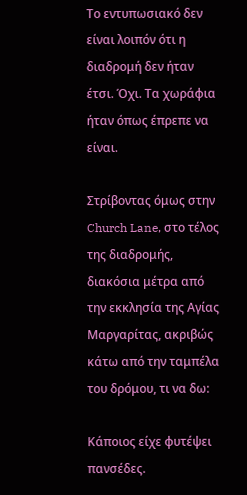Το εντυπωσιακό δεν είναι λοιπόν ότι η διαδρομή δεν ήταν έτσι. Όχι. Τα χωράφια ήταν όπως έπρεπε να είναι.

Στρίβοντας όμως στην Church Lane, στο τέλος της διαδρομής, διακόσια μέτρα από την εκκλησία της Αγίας Μαργαρίτας, ακριβώς κάτω από την ταμπέλα του δρόμου, τι να δω:

Κάποιος είχε φυτέψει πανσέδες.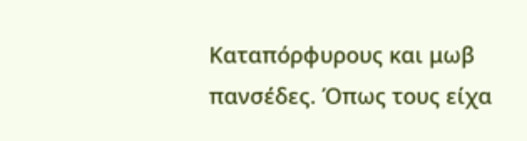Καταπόρφυρους και μωβ πανσέδες. Όπως τους είχα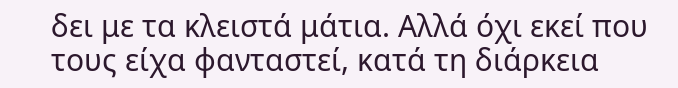δει με τα κλειστά μάτια. Αλλά όχι εκεί που τους είχα φανταστεί, κατά τη διάρκεια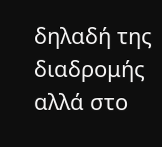δηλαδή της διαδρομής αλλά στο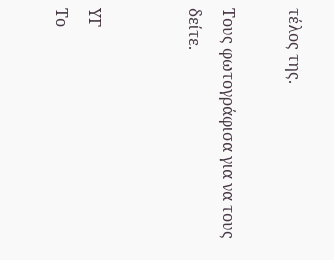τέλος της.

Τους φωτογράφισα για να τους δείτε.


ΥΓ
Το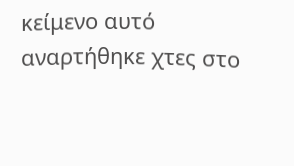κείμενο αυτό αναρτήθηκε χτες στο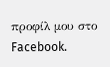προφίλ μου στο  Facebook.